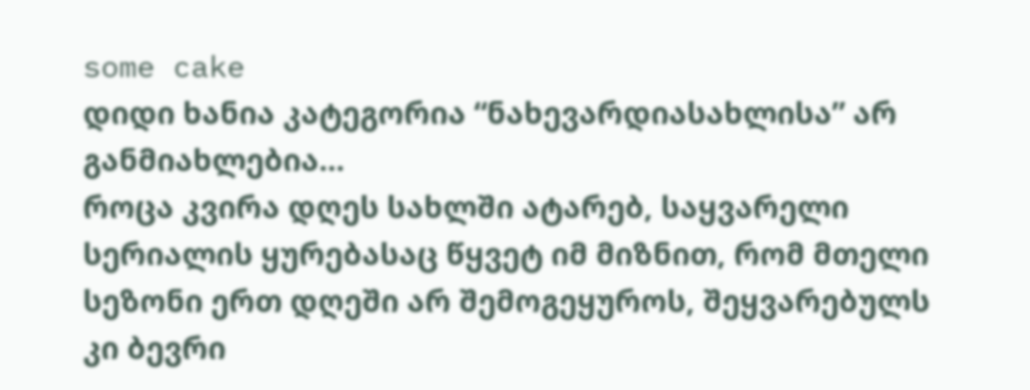some cake
დიდი ხანია კატეგორია “ნახევარდიასახლისა” არ განმიახლებია…
როცა კვირა დღეს სახლში ატარებ, საყვარელი სერიალის ყურებასაც წყვეტ იმ მიზნით, რომ მთელი სეზონი ერთ დღეში არ შემოგეყუროს, შეყვარებულს კი ბევრი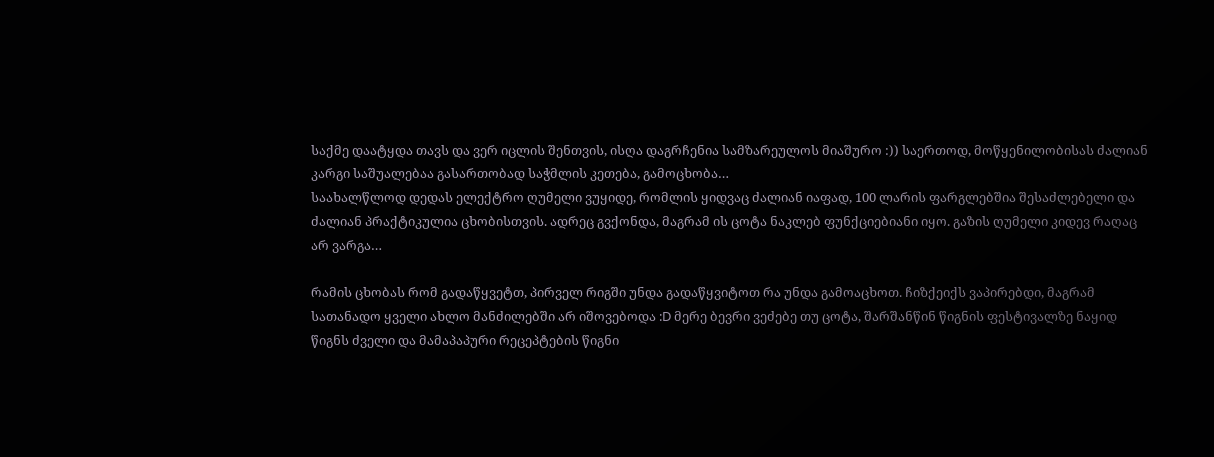საქმე დაატყდა თავს და ვერ იცლის შენთვის, ისღა დაგრჩენია სამზარეულოს მიაშურო :)) საერთოდ, მოწყენილობისას ძალიან კარგი საშუალებაა გასართობად საჭმლის კეთება, გამოცხობა…
საახალწლოდ დედას ელექტრო ღუმელი ვუყიდე, რომლის ყიდვაც ძალიან იაფად, 100 ლარის ფარგლებშია შესაძლებელი და ძალიან პრაქტიკულია ცხობისთვის. ადრეც გვქონდა, მაგრამ ის ცოტა ნაკლებ ფუნქციებიანი იყო. გაზის ღუმელი კიდევ რაღაც არ ვარგა…

რამის ცხობას რომ გადაწყვეტთ, პირველ რიგში უნდა გადაწყვიტოთ რა უნდა გამოაცხოთ. ჩიზქეიქს ვაპირებდი, მაგრამ სათანადო ყველი ახლო მანძილებში არ იშოვებოდა :D მერე ბევრი ვეძებე თუ ცოტა, შარშანწინ წიგნის ფესტივალზე ნაყიდ წიგნს ძველი და მამაპაპური რეცეპტების წიგნი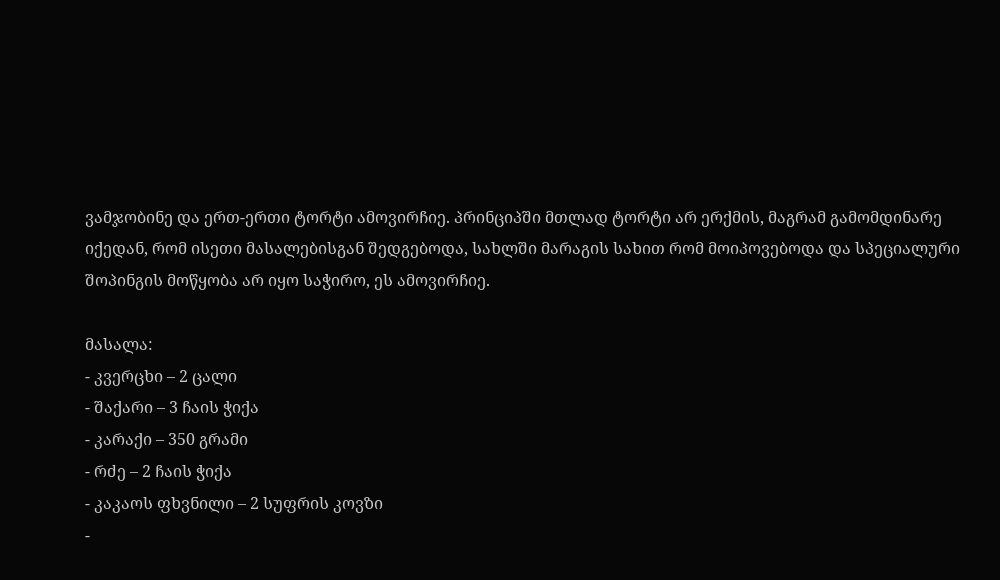ვამჯობინე და ერთ-ერთი ტორტი ამოვირჩიე. პრინციპში მთლად ტორტი არ ერქმის, მაგრამ გამომდინარე იქედან, რომ ისეთი მასალებისგან შედგებოდა, სახლში მარაგის სახით რომ მოიპოვებოდა და სპეციალური შოპინგის მოწყობა არ იყო საჭირო, ეს ამოვირჩიე.

მასალა:
- კვერცხი – 2 ცალი
- შაქარი – 3 ჩაის ჭიქა
- კარაქი – 350 გრამი
- რძე – 2 ჩაის ჭიქა
- კაკაოს ფხვნილი – 2 სუფრის კოვზი
-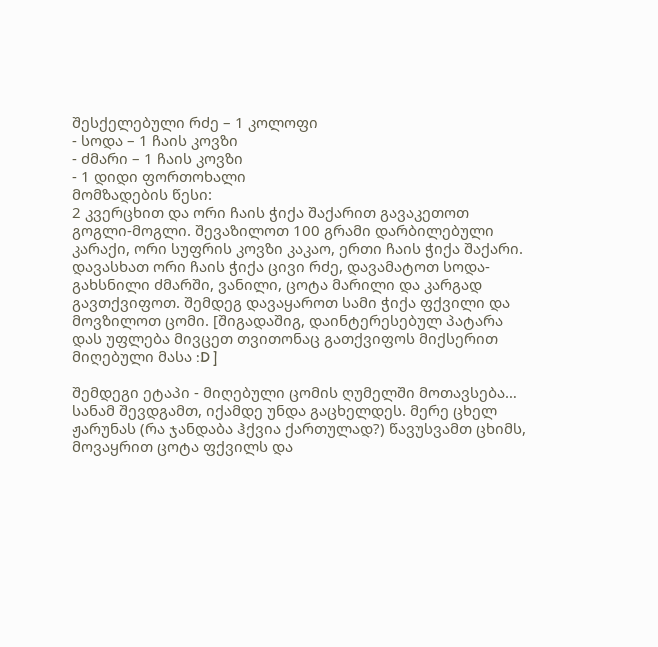შესქელებული რძე – 1 კოლოფი
- სოდა – 1 ჩაის კოვზი
- ძმარი – 1 ჩაის კოვზი
- 1 დიდი ფორთოხალი
მომზადების წესი:
2 კვერცხით და ორი ჩაის ჭიქა შაქარით გავაკეთოთ გოგლი-მოგლი. შევაზილოთ 100 გრამი დარბილებული კარაქი, ორი სუფრის კოვზი კაკაო, ერთი ჩაის ჭიქა შაქარი. დავასხათ ორი ჩაის ჭიქა ცივი რძე, დავამატოთ სოდა-გახსნილი ძმარში, ვანილი, ცოტა მარილი და კარგად გავთქვიფოთ. შემდეგ დავაყაროთ სამი ჭიქა ფქვილი და მოვზილოთ ცომი. [შიგადაშიგ, დაინტერესებულ პატარა დას უფლება მივცეთ თვითონაც გათქვიფოს მიქსერით მიღებული მასა :D ]

შემდეგი ეტაპი - მიღებული ცომის ღუმელში მოთავსება…
სანამ შევდგამთ, იქამდე უნდა გაცხელდეს. მერე ცხელ ჟარუნას (რა ჯანდაბა ჰქვია ქართულად?) წავუსვამთ ცხიმს, მოვაყრით ცოტა ფქვილს და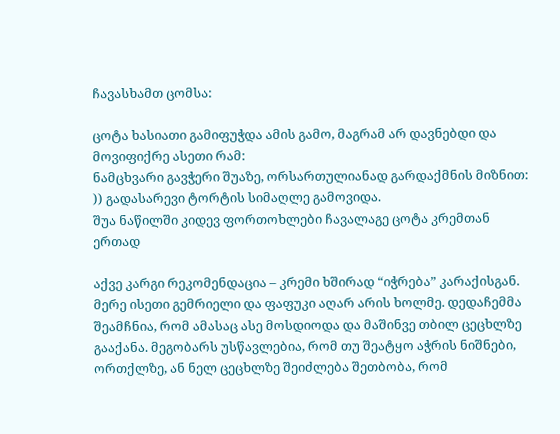ჩავასხამთ ცომსა:

ცოტა ხასიათი გამიფუჭდა ამის გამო, მაგრამ არ დავნებდი და მოვიფიქრე ასეთი რამ:
ნამცხვარი გავჭერი შუაზე, ორსართულიანად გარდაქმნის მიზნით: )) გადასარევი ტორტის სიმაღლე გამოვიდა.
შუა ნაწილში კიდევ ფორთოხლები ჩავალაგე ცოტა კრემთან ერთად

აქვე კარგი რეკომენდაცია – კრემი ხშირად “იჭრება” კარაქისგან. მერე ისეთი გემრიელი და ფაფუკი აღარ არის ხოლმე. დედაჩემმა შეამჩნია, რომ ამასაც ასე მოსდიოდა და მაშინვე თბილ ცეცხლზე გააქანა. მეგობარს უსწავლებია, რომ თუ შეატყო აჭრის ნიშნები, ორთქლზე, ან ნელ ცეცხლზე შეიძლება შეთბობა, რომ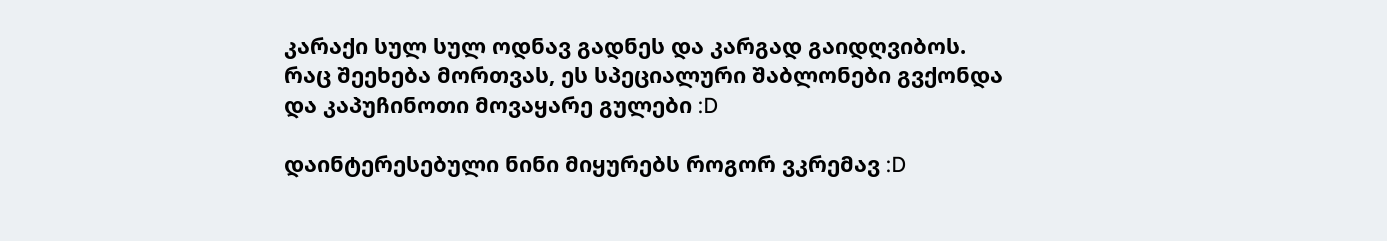კარაქი სულ სულ ოდნავ გადნეს და კარგად გაიდღვიბოს.
რაც შეეხება მორთვას, ეს სპეციალური შაბლონები გვქონდა და კაპუჩინოთი მოვაყარე გულები :D

დაინტერესებული ნინი მიყურებს როგორ ვკრემავ :D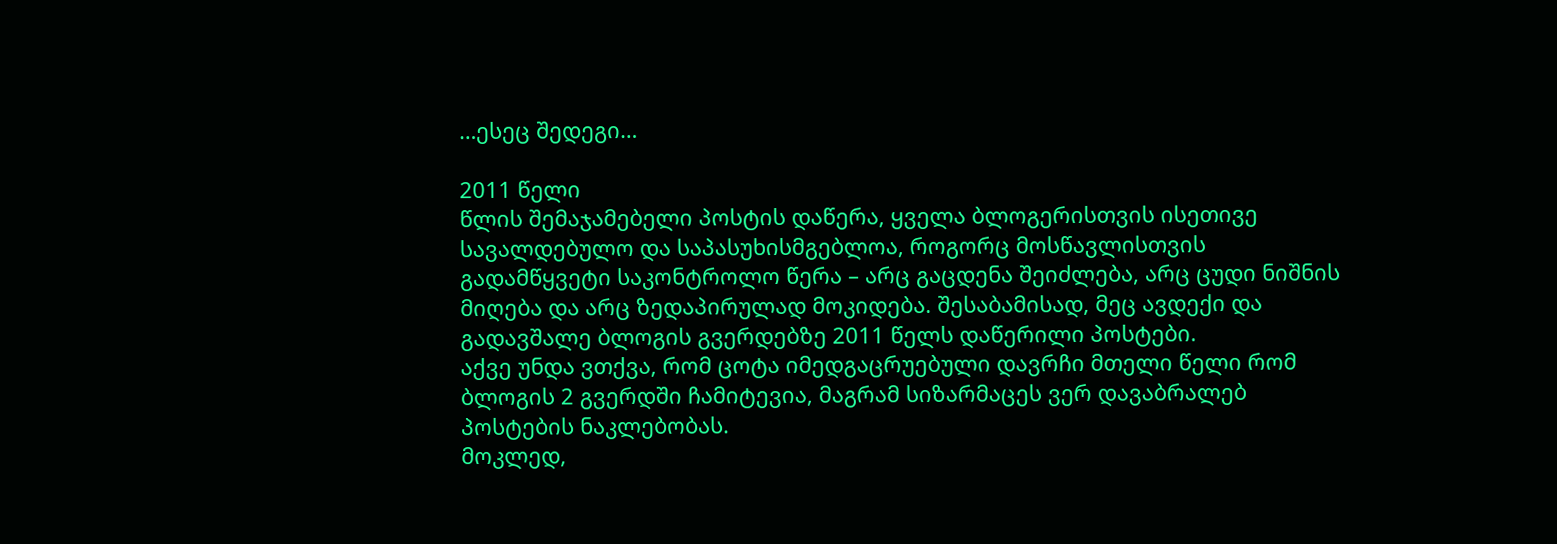…ესეც შედეგი…

2011 წელი
წლის შემაჯამებელი პოსტის დაწერა, ყველა ბლოგერისთვის ისეთივე სავალდებულო და საპასუხისმგებლოა, როგორც მოსწავლისთვის გადამწყვეტი საკონტროლო წერა – არც გაცდენა შეიძლება, არც ცუდი ნიშნის მიღება და არც ზედაპირულად მოკიდება. შესაბამისად, მეც ავდექი და გადავშალე ბლოგის გვერდებზე 2011 წელს დაწერილი პოსტები.
აქვე უნდა ვთქვა, რომ ცოტა იმედგაცრუებული დავრჩი მთელი წელი რომ ბლოგის 2 გვერდში ჩამიტევია, მაგრამ სიზარმაცეს ვერ დავაბრალებ პოსტების ნაკლებობას.
მოკლედ,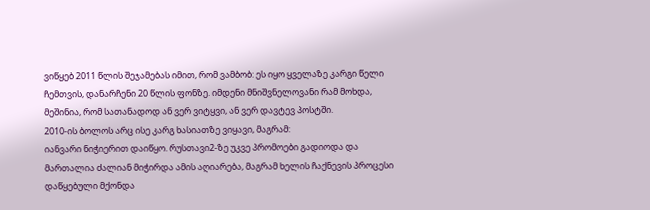ვიწყებ 2011 წლის შეჯამებას იმით, რომ ვამბობ: ეს იყო ყველაზე კარგი წელი ჩემთვის, დანარჩენი 20 წლის ფონზე. იმდენი მნიშვნელოვანი რამ მოხდა, მეშინია, რომ სათანადოდ ან ვერ ვიტყვი, ან ვერ დავტევ პოსტში.
2010-ის ბოლოს არც ისე კარგ ხასიათზე ვიყავი, მაგრამ:
იანვარი ნიჭიერით დაიწყო. რუსთავი2-ზე უკვე პრომოები გადიოდა და მართალია ძალიან მიჭირდა ამის აღიარება, მაგრამ ხელის ჩაქნევის პროცესი დაწყებული მქონდა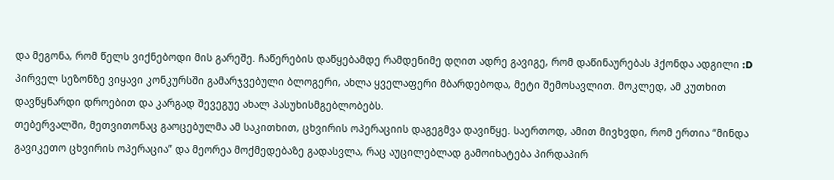და მეგონა, რომ წელს ვიქნებოდი მის გარეშე. ჩაწერების დაწყებამდე რამდენიმე დღით ადრე გავიგე, რომ დაწინაურებას ჰქონდა ადგილი :D პირველ სეზონზე ვიყავი კონკურსში გამარჯვებული ბლოგერი, ახლა ყველაფერი მბარდებოდა, მეტი შემოსავლით. მოკლედ, ამ კუთხით დავწყნარდი დროებით და კარგად შევეგუე ახალ პასუხისმგებლობებს.
თებერვალში, მეთვითონაც გაოცებულმა ამ საკითხით, ცხვირის ოპერაციის დაგეგმვა დავიწყე. საერთოდ, ამით მივხვდი, რომ ერთია “მინდა გავიკეთო ცხვირის ოპერაცია” და მეორეა მოქმედებაზე გადასვლა, რაც აუცილებლად გამოიხატება პირდაპირ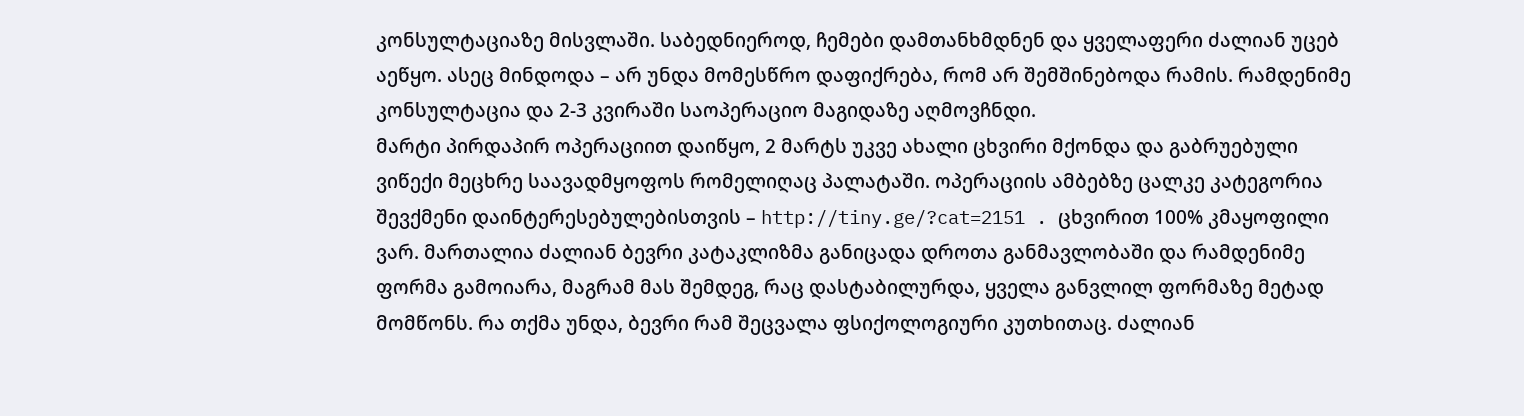კონსულტაციაზე მისვლაში. საბედნიეროდ, ჩემები დამთანხმდნენ და ყველაფერი ძალიან უცებ აეწყო. ასეც მინდოდა – არ უნდა მომესწრო დაფიქრება, რომ არ შემშინებოდა რამის. რამდენიმე კონსულტაცია და 2-3 კვირაში საოპერაციო მაგიდაზე აღმოვჩნდი.
მარტი პირდაპირ ოპერაციით დაიწყო, 2 მარტს უკვე ახალი ცხვირი მქონდა და გაბრუებული ვიწექი მეცხრე საავადმყოფოს რომელიღაც პალატაში. ოპერაციის ამბებზე ცალკე კატეგორია შევქმენი დაინტერესებულებისთვის – http://tiny.ge/?cat=2151 . ცხვირით 100% კმაყოფილი ვარ. მართალია ძალიან ბევრი კატაკლიზმა განიცადა დროთა განმავლობაში და რამდენიმე ფორმა გამოიარა, მაგრამ მას შემდეგ, რაც დასტაბილურდა, ყველა განვლილ ფორმაზე მეტად მომწონს. რა თქმა უნდა, ბევრი რამ შეცვალა ფსიქოლოგიური კუთხითაც. ძალიან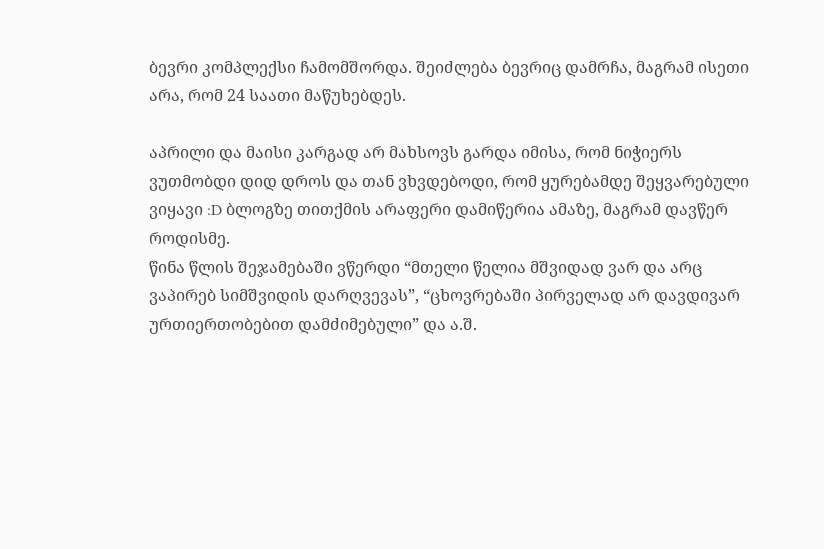ბევრი კომპლექსი ჩამომშორდა. შეიძლება ბევრიც დამრჩა, მაგრამ ისეთი არა, რომ 24 საათი მაწუხებდეს.

აპრილი და მაისი კარგად არ მახსოვს გარდა იმისა, რომ ნიჭიერს ვუთმობდი დიდ დროს და თან ვხვდებოდი, რომ ყურებამდე შეყვარებული ვიყავი :D ბლოგზე თითქმის არაფერი დამიწერია ამაზე, მაგრამ დავწერ როდისმე.
წინა წლის შეჯამებაში ვწერდი “მთელი წელია მშვიდად ვარ და არც ვაპირებ სიმშვიდის დარღვევას”, “ცხოვრებაში პირველად არ დავდივარ ურთიერთობებით დამძიმებული” და ა.შ.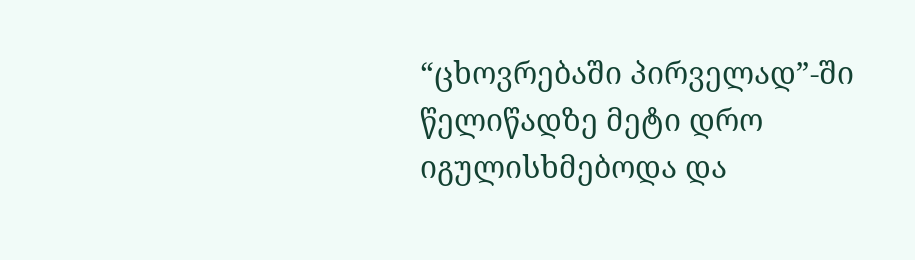“ცხოვრებაში პირველად”-ში წელიწადზე მეტი დრო იგულისხმებოდა და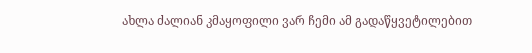ახლა ძალიან კმაყოფილი ვარ ჩემი ამ გადაწყვეტილებით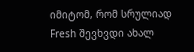იმიტომ, რომ სრულიად Fresh შევხვდი ახალ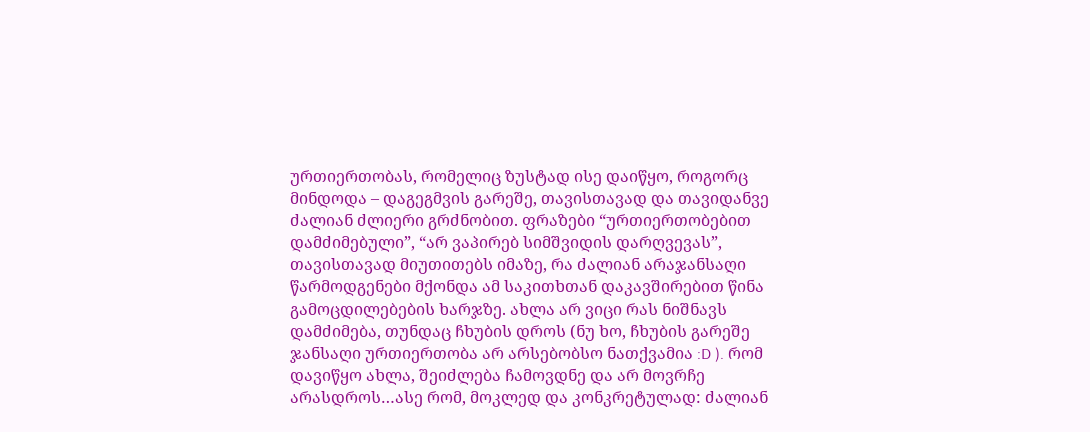ურთიერთობას, რომელიც ზუსტად ისე დაიწყო, როგორც მინდოდა – დაგეგმვის გარეშე, თავისთავად და თავიდანვე ძალიან ძლიერი გრძნობით. ფრაზები “ურთიერთობებით დამძიმებული”, “არ ვაპირებ სიმშვიდის დარღვევას”, თავისთავად მიუთითებს იმაზე, რა ძალიან არაჯანსაღი წარმოდგენები მქონდა ამ საკითხთან დაკავშირებით წინა გამოცდილებების ხარჯზე. ახლა არ ვიცი რას ნიშნავს დამძიმება, თუნდაც ჩხუბის დროს (ნუ ხო, ჩხუბის გარეშე ჯანსაღი ურთიერთობა არ არსებობსო ნათქვამია :D ). რომ დავიწყო ახლა, შეიძლება ჩამოვდნე და არ მოვრჩე არასდროს…ასე რომ, მოკლედ და კონკრეტულად: ძალიან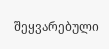შეყვარებული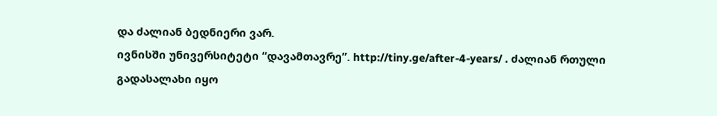და ძალიან ბედნიერი ვარ.
ივნისში უნივერსიტეტი “დავამთავრე”. http://tiny.ge/after-4-years/ . ძალიან რთული გადასალახი იყო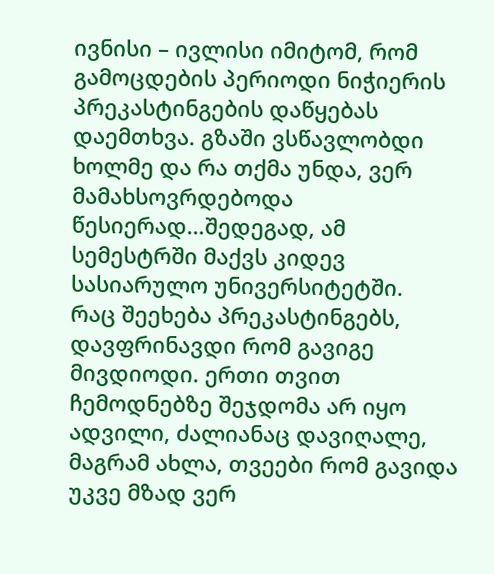ივნისი – ივლისი იმიტომ, რომ გამოცდების პერიოდი ნიჭიერის პრეკასტინგების დაწყებას დაემთხვა. გზაში ვსწავლობდი ხოლმე და რა თქმა უნდა, ვერ მამახსოვრდებოდა წესიერად…შედეგად, ამ სემესტრში მაქვს კიდევ სასიარულო უნივერსიტეტში.
რაც შეეხება პრეკასტინგებს, დავფრინავდი რომ გავიგე მივდიოდი. ერთი თვით ჩემოდნებზე შეჯდომა არ იყო ადვილი, ძალიანაც დავიღალე, მაგრამ ახლა, თვეები რომ გავიდა უკვე მზად ვერ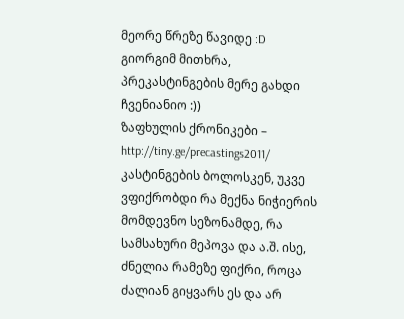მეორე წრეზე წავიდე :D გიორგიმ მითხრა, პრეკასტინგების მერე გახდი ჩვენიანიო :))
ზაფხულის ქრონიკები – http://tiny.ge/precastings2011/
კასტინგების ბოლოსკენ, უკვე ვფიქრობდი რა მექნა ნიჭიერის მომდევნო სეზონამდე, რა სამსახური მეპოვა და ა.შ. ისე, ძნელია რამეზე ფიქრი, როცა ძალიან გიყვარს ეს და არ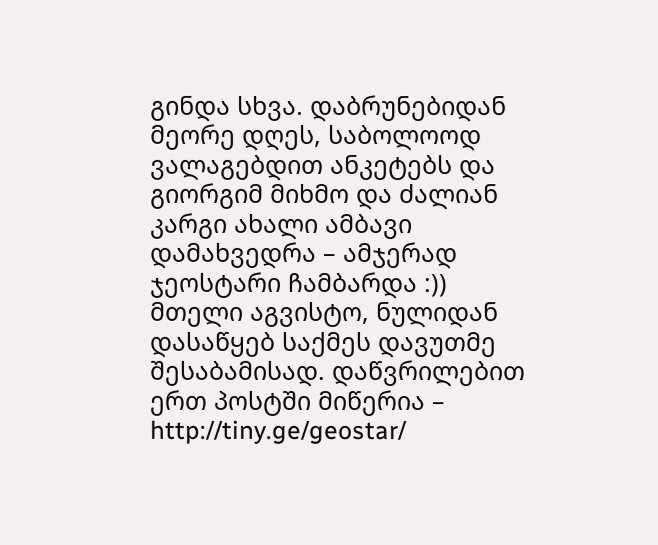გინდა სხვა. დაბრუნებიდან მეორე დღეს, საბოლოოდ ვალაგებდით ანკეტებს და გიორგიმ მიხმო და ძალიან კარგი ახალი ამბავი დამახვედრა – ამჯერად ჯეოსტარი ჩამბარდა :))
მთელი აგვისტო, ნულიდან დასაწყებ საქმეს დავუთმე შესაბამისად. დაწვრილებით ერთ პოსტში მიწერია – http://tiny.ge/geostar/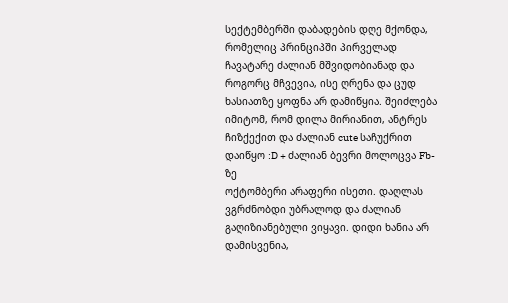სექტემბერში დაბადების დღე მქონდა, რომელიც პრინციპში პირველად ჩავატარე ძალიან მშვიდობიანად და როგორც მჩვევია, ისე ღრენა და ცუდ ხასიათზე ყოფნა არ დამიწყია. შეიძლება იმიტომ, რომ დილა მირიანით, ანტრეს ჩიზქექით და ძალიან cute საჩუქრით დაიწყო :D + ძალიან ბევრი მოლოცვა Fb-ზე
ოქტომბერი არაფერი ისეთი. დაღლას ვგრძნობდი უბრალოდ და ძალიან გაღიზიანებული ვიყავი. დიდი ხანია არ დამისვენია,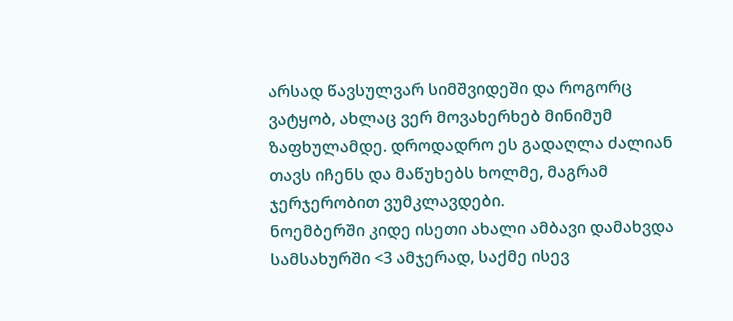არსად წავსულვარ სიმშვიდეში და როგორც ვატყობ, ახლაც ვერ მოვახერხებ მინიმუმ ზაფხულამდე. დროდადრო ეს გადაღლა ძალიან თავს იჩენს და მაწუხებს ხოლმე, მაგრამ ჯერჯერობით ვუმკლავდები.
ნოემბერში კიდე ისეთი ახალი ამბავი დამახვდა სამსახურში <3 ამჯერად, საქმე ისევ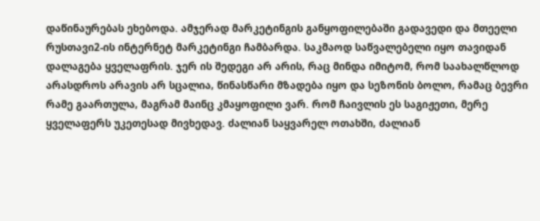დაწინაურებას ეხებოდა. ამჯერად მარკეტინგის განყოფილებაში გადავედი და მთეელი რუსთავი2-ის ინტერნეტ მარკეტინგი ჩამბარდა. საკმაოდ საწვალებელი იყო თავიდან დალაგება ყველაფრის. ჯერ ის შედეგი არ არის, რაც მინდა იმიტომ, რომ საახალწლოდ არასდროს არავის არ სცალია, წინასწარი მზადება იყო და სეზონის ბოლო, რამაც ბევრი რამე გაართულა, მაგრამ მაინც კმაყოფილი ვარ. რომ ჩაივლის ეს საგიჟეთი, მერე ყველაფერს უკეთესად მივხედავ. ძალიან საყვარელ ოთახში, ძალიან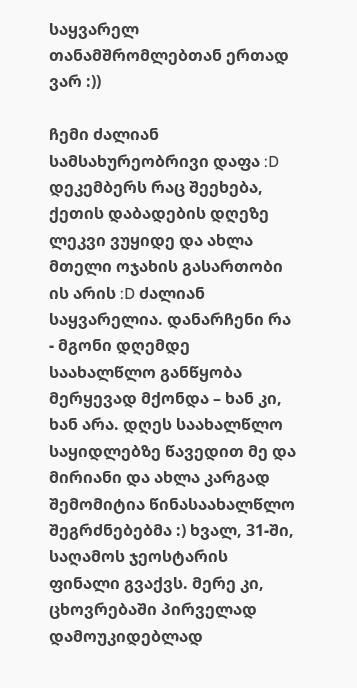საყვარელ თანამშრომლებთან ერთად ვარ :))

ჩემი ძალიან სამსახურეობრივი დაფა :D
დეკემბერს რაც შეეხება, ქეთის დაბადების დღეზე ლეკვი ვუყიდე და ახლა მთელი ოჯახის გასართობი ის არის :D ძალიან საყვარელია. დანარჩენი რა - მგონი დღემდე საახალწლო განწყობა მერყევად მქონდა – ხან კი, ხან არა. დღეს საახალწლო საყიდლებზე წავედით მე და მირიანი და ახლა კარგად შემომიტია წინასაახალწლო შეგრძნებებმა :) ხვალ, 31-ში, საღამოს ჯეოსტარის ფინალი გვაქვს. მერე კი, ცხოვრებაში პირველად დამოუკიდებლად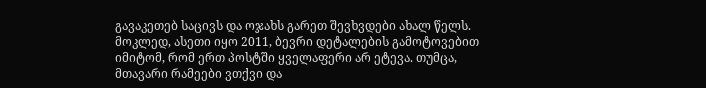გავაკეთებ საცივს და ოჯახს გარეთ შევხვდები ახალ წელს.
მოკლედ, ასეთი იყო 2011, ბევრი დეტალების გამოტოვებით იმიტომ, რომ ერთ პოსტში ყველაფერი არ ეტევა. თუმცა, მთავარი რამეები ვთქვი და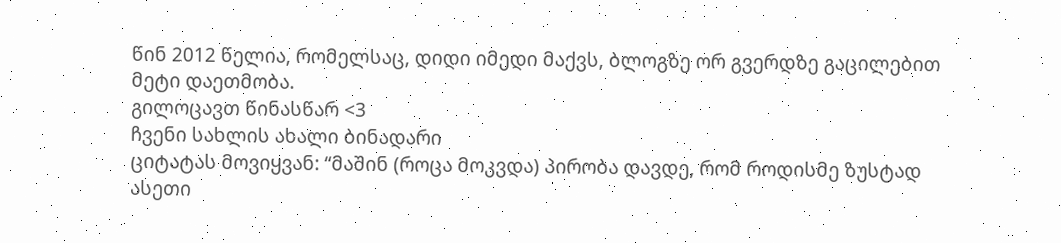წინ 2012 წელია, რომელსაც, დიდი იმედი მაქვს, ბლოგზე ორ გვერდზე გაცილებით მეტი დაეთმობა.
გილოცავთ წინასწარ <3
ჩვენი სახლის ახალი ბინადარი
ციტატას მოვიყვან: “მაშინ (როცა მოკვდა) პირობა დავდე, რომ როდისმე ზუსტად ასეთი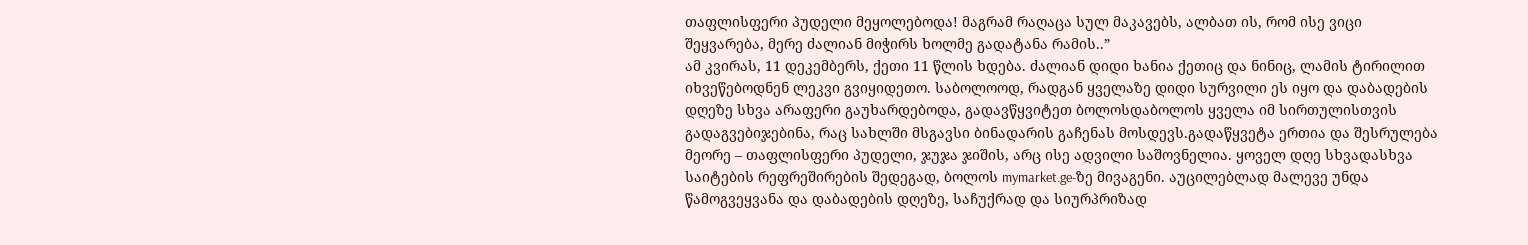თაფლისფერი პუდელი მეყოლებოდა! მაგრამ რაღაცა სულ მაკავებს, ალბათ ის, რომ ისე ვიცი შეყვარება, მერე ძალიან მიჭირს ხოლმე გადატანა რამის..”
ამ კვირას, 11 დეკემბერს, ქეთი 11 წლის ხდება. ძალიან დიდი ხანია ქეთიც და ნინიც, ლამის ტირილით იხვეწებოდნენ ლეკვი გვიყიდეთო. საბოლოოდ, რადგან ყველაზე დიდი სურვილი ეს იყო და დაბადების დღეზე სხვა არაფერი გაუხარდებოდა, გადავწყვიტეთ ბოლოსდაბოლოს ყველა იმ სირთულისთვის გადაგვებიჯებინა, რაც სახლში მსგავსი ბინადარის გაჩენას მოსდევს.გადაწყვეტა ერთია და შესრულება მეორე – თაფლისფერი პუდელი, ჯუჯა ჯიშის, არც ისე ადვილი საშოვნელია. ყოველ დღე სხვადასხვა საიტების რეფრეშირების შედეგად, ბოლოს mymarket.ge-ზე მივაგენი. აუცილებლად მალევე უნდა წამოგვეყვანა და დაბადების დღეზე, საჩუქრად და სიურპრიზად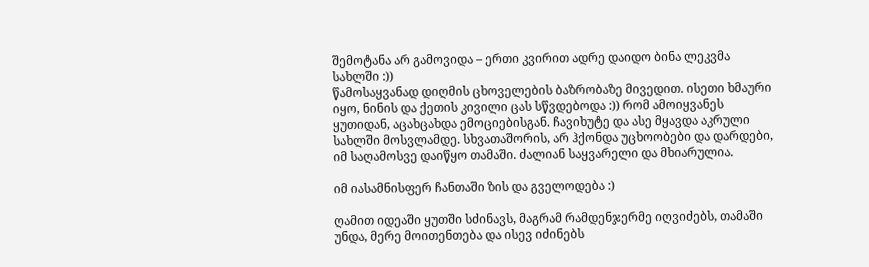შემოტანა არ გამოვიდა – ერთი კვირით ადრე დაიდო ბინა ლეკვმა სახლში :))
წამოსაყვანად დიღმის ცხოველების ბაზრობაზე მივედით. ისეთი ხმაური იყო, ნინის და ქეთის კივილი ცას სწვდებოდა :)) რომ ამოიყვანეს ყუთიდან, აცახცახდა ემოციებისგან. ჩავიხუტე და ასე მყავდა აკრული სახლში მოსვლამდე. სხვათაშორის, არ ჰქონდა უცხოობები და დარდები, იმ საღამოსვე დაიწყო თამაში. ძალიან საყვარელი და მხიარულია.

იმ იასამნისფერ ჩანთაში ზის და გველოდება :)

ღამით იდეაში ყუთში სძინავს, მაგრამ რამდენჯერმე იღვიძებს, თამაში უნდა, მერე მოითენთება და ისევ იძინებს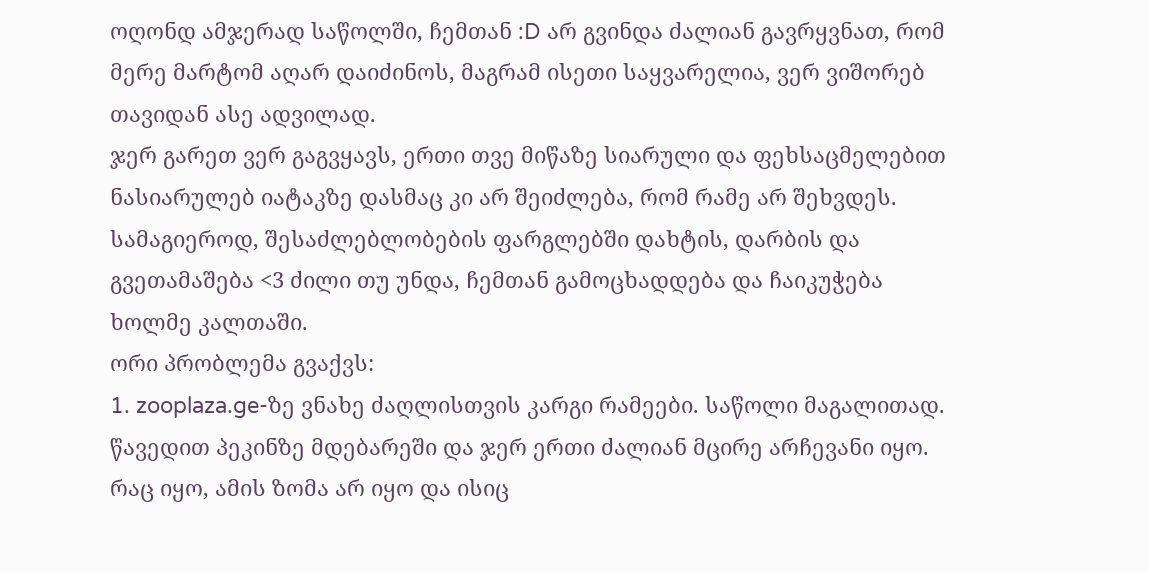ოღონდ ამჯერად საწოლში, ჩემთან :D არ გვინდა ძალიან გავრყვნათ, რომ მერე მარტომ აღარ დაიძინოს, მაგრამ ისეთი საყვარელია, ვერ ვიშორებ თავიდან ასე ადვილად.
ჯერ გარეთ ვერ გაგვყავს, ერთი თვე მიწაზე სიარული და ფეხსაცმელებით ნასიარულებ იატაკზე დასმაც კი არ შეიძლება, რომ რამე არ შეხვდეს. სამაგიეროდ, შესაძლებლობების ფარგლებში დახტის, დარბის და გვეთამაშება <3 ძილი თუ უნდა, ჩემთან გამოცხადდება და ჩაიკუჭება ხოლმე კალთაში.
ორი პრობლემა გვაქვს:
1. zooplaza.ge-ზე ვნახე ძაღლისთვის კარგი რამეები. საწოლი მაგალითად. წავედით პეკინზე მდებარეში და ჯერ ერთი ძალიან მცირე არჩევანი იყო. რაც იყო, ამის ზომა არ იყო და ისიც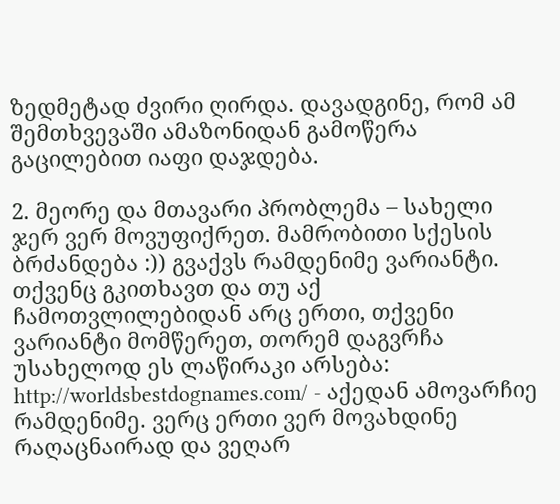ზედმეტად ძვირი ღირდა. დავადგინე, რომ ამ შემთხვევაში ამაზონიდან გამოწერა გაცილებით იაფი დაჯდება.

2. მეორე და მთავარი პრობლემა – სახელი ჯერ ვერ მოვუფიქრეთ. მამრობითი სქესის ბრძანდება :)) გვაქვს რამდენიმე ვარიანტი. თქვენც გკითხავთ და თუ აქ ჩამოთვლილებიდან არც ერთი, თქვენი ვარიანტი მომწერეთ, თორემ დაგვრჩა უსახელოდ ეს ლაწირაკი არსება:
http://worldsbestdognames.com/ - აქედან ამოვარჩიე რამდენიმე. ვერც ერთი ვერ მოვახდინე რაღაცნაირად და ვეღარ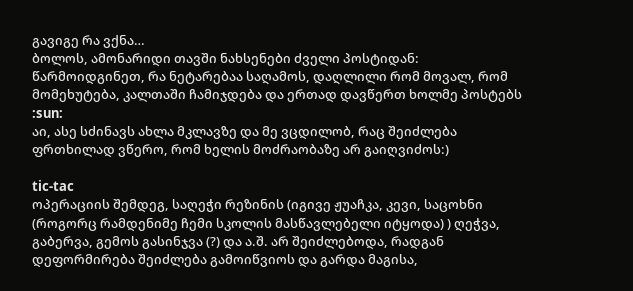გავიგე რა ვქნა…
ბოლოს, ამონარიდი თავში ნახსენები ძველი პოსტიდან:
წარმოიდგინეთ, რა ნეტარებაა საღამოს, დაღლილი რომ მოვალ, რომ მომეხუტება, კალთაში ჩამიჯდება და ერთად დავწერთ ხოლმე პოსტებს :sun:
აი, ასე სძინავს ახლა მკლავზე და მე ვცდილობ, რაც შეიძლება ფრთხილად ვწერო, რომ ხელის მოძრაობაზე არ გაიღვიძოს:)

tic-tac
ოპერაციის შემდეგ, საღეჭი რეზინის (იგივე ჟუაჩკა, კევი, საცოხნი (როგორც რამდენიმე ჩემი სკოლის მასწავლებელი იტყოდა) ) ღეჭვა, გაბერვა, გემოს გასინჯვა (?) და ა.შ. არ შეიძლებოდა, რადგან დეფორმირება შეიძლება გამოიწვიოს და გარდა მაგისა,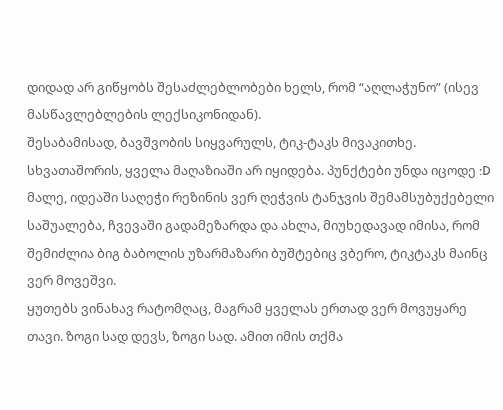დიდად არ გიწყობს შესაძლებლობები ხელს, რომ “აღლაჭუნო” (ისევ მასწავლებლების ლექსიკონიდან).
შესაბამისად, ბავშვობის სიყვარულს, ტიკ-ტაკს მივაკითხე. სხვათაშორის, ყველა მაღაზიაში არ იყიდება. პუნქტები უნდა იცოდე :D
მალე, იდეაში საღეჭი რეზინის ვერ ღეჭვის ტანჯვის შემამსუბუქებელი საშუალება, ჩვევაში გადამეზარდა და ახლა, მიუხედავად იმისა, რომ შემიძლია ბიგ ბაბოლის უზარმაზარი ბუშტებიც ვბერო, ტიკტაკს მაინც ვერ მოვეშვი.
ყუთებს ვინახავ რატომღაც, მაგრამ ყველას ერთად ვერ მოვუყარე თავი. ზოგი სად დევს, ზოგი სად. ამით იმის თქმა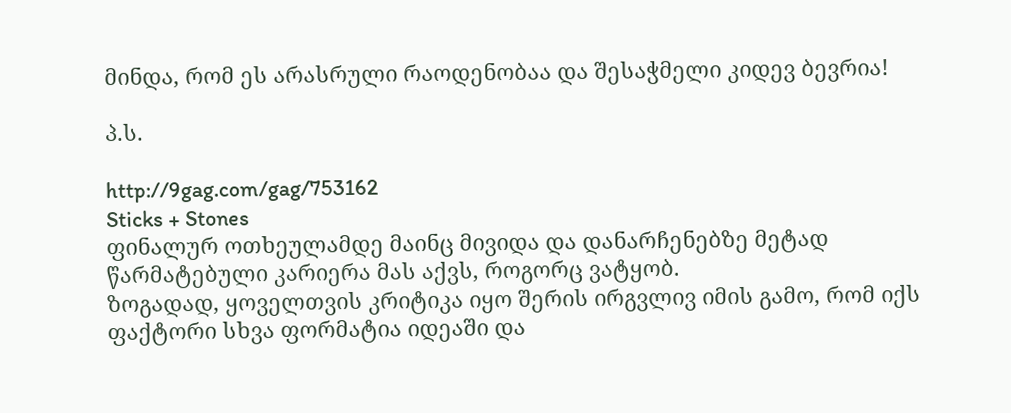მინდა, რომ ეს არასრული რაოდენობაა და შესაჭმელი კიდევ ბევრია!

პ.ს.

http://9gag.com/gag/753162
Sticks + Stones
ფინალურ ოთხეულამდე მაინც მივიდა და დანარჩენებზე მეტად წარმატებული კარიერა მას აქვს, როგორც ვატყობ.
ზოგადად, ყოველთვის კრიტიკა იყო შერის ირგვლივ იმის გამო, რომ იქს ფაქტორი სხვა ფორმატია იდეაში და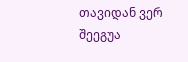თავიდან ვერ შეეგუა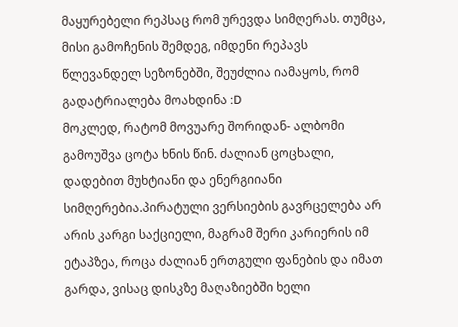მაყურებელი რეპსაც რომ ურევდა სიმღერას. თუმცა, მისი გამოჩენის შემდეგ, იმდენი რეპავს წლევანდელ სეზონებში, შეუძლია იამაყოს, რომ გადატრიალება მოახდინა :D
მოკლედ, რატომ მოვუარე შორიდან- ალბომი გამოუშვა ცოტა ხნის წინ. ძალიან ცოცხალი, დადებით მუხტიანი და ენერგიიანი სიმღერებია.პირატული ვერსიების გავრცელება არ არის კარგი საქციელი, მაგრამ შერი კარიერის იმ ეტაპზეა, როცა ძალიან ერთგული ფანების და იმათ გარდა, ვისაც დისკზე მაღაზიებში ხელი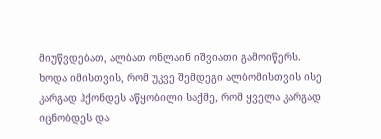მიუწვდებათ, ალბათ ონლაინ იშვიათი გამოიწერს.
ხოდა იმისთვის, რომ უკვე შემდეგი ალბომისთვის ისე კარგად ჰქონდეს აწყობილი საქმე, რომ ყველა კარგად იცნობდეს და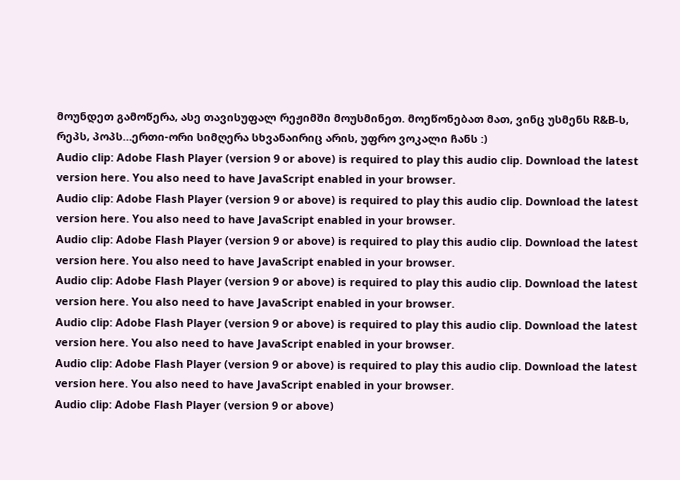მოუნდეთ გამოწერა, ასე თავისუფალ რეჟიმში მოუსმინეთ. მოეწონებათ მათ, ვინც უსმენს R&B-ს, რეპს, პოპს…ერთი-ორი სიმღერა სხვანაირიც არის, უფრო ვოკალი ჩანს :)
Audio clip: Adobe Flash Player (version 9 or above) is required to play this audio clip. Download the latest version here. You also need to have JavaScript enabled in your browser.
Audio clip: Adobe Flash Player (version 9 or above) is required to play this audio clip. Download the latest version here. You also need to have JavaScript enabled in your browser.
Audio clip: Adobe Flash Player (version 9 or above) is required to play this audio clip. Download the latest version here. You also need to have JavaScript enabled in your browser.
Audio clip: Adobe Flash Player (version 9 or above) is required to play this audio clip. Download the latest version here. You also need to have JavaScript enabled in your browser.
Audio clip: Adobe Flash Player (version 9 or above) is required to play this audio clip. Download the latest version here. You also need to have JavaScript enabled in your browser.
Audio clip: Adobe Flash Player (version 9 or above) is required to play this audio clip. Download the latest version here. You also need to have JavaScript enabled in your browser.
Audio clip: Adobe Flash Player (version 9 or above)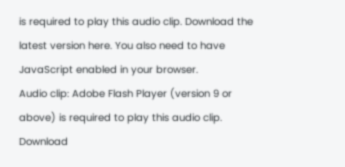is required to play this audio clip. Download the latest version here. You also need to have JavaScript enabled in your browser.
Audio clip: Adobe Flash Player (version 9 or above) is required to play this audio clip. Download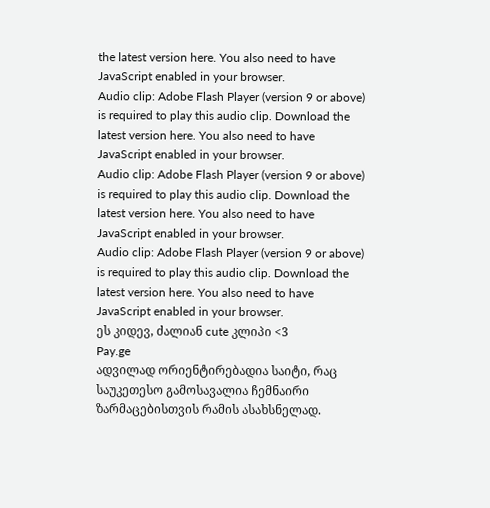the latest version here. You also need to have JavaScript enabled in your browser.
Audio clip: Adobe Flash Player (version 9 or above) is required to play this audio clip. Download the latest version here. You also need to have JavaScript enabled in your browser.
Audio clip: Adobe Flash Player (version 9 or above) is required to play this audio clip. Download the latest version here. You also need to have JavaScript enabled in your browser.
Audio clip: Adobe Flash Player (version 9 or above) is required to play this audio clip. Download the latest version here. You also need to have JavaScript enabled in your browser.
ეს კიდევ, ძალიან cute კლიპი <3
Pay.ge
ადვილად ორიენტირებადია საიტი, რაც საუკეთესო გამოსავალია ჩემნაირი ზარმაცებისთვის რამის ასახსნელად.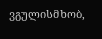ვგულისმხობ,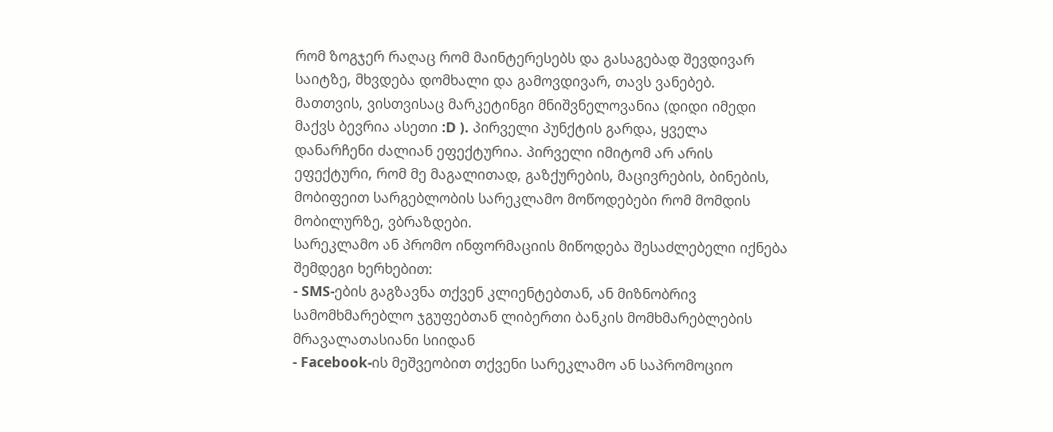რომ ზოგჯერ რაღაც რომ მაინტერესებს და გასაგებად შევდივარ საიტზე, მხვდება დომხალი და გამოვდივარ, თავს ვანებებ.
მათთვის, ვისთვისაც მარკეტინგი მნიშვნელოვანია (დიდი იმედი მაქვს ბევრია ასეთი :D ). პირველი პუნქტის გარდა, ყველა დანარჩენი ძალიან ეფექტურია. პირველი იმიტომ არ არის ეფექტური, რომ მე მაგალითად, გაზქურების, მაცივრების, ბინების, მობიფეით სარგებლობის სარეკლამო მოწოდებები რომ მომდის მობილურზე, ვბრაზდები.
სარეკლამო ან პრომო ინფორმაციის მიწოდება შესაძლებელი იქნება შემდეგი ხერხებით:
- SMS-ების გაგზავნა თქვენ კლიენტებთან, ან მიზნობრივ სამომხმარებლო ჯგუფებთან ლიბერთი ბანკის მომხმარებლების მრავალათასიანი სიიდან
- Facebook-ის მეშვეობით თქვენი სარეკლამო ან საპრომოციო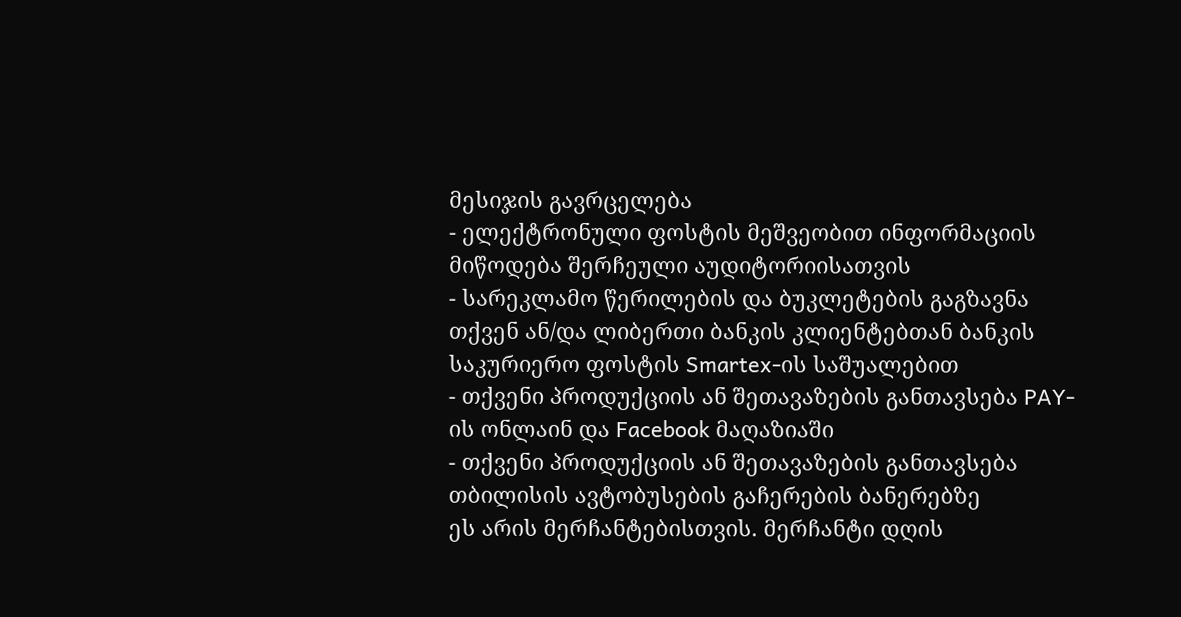მესიჯის გავრცელება
- ელექტრონული ფოსტის მეშვეობით ინფორმაციის მიწოდება შერჩეული აუდიტორიისათვის
- სარეკლამო წერილების და ბუკლეტების გაგზავნა თქვენ ან/და ლიბერთი ბანკის კლიენტებთან ბანკის საკურიერო ფოსტის Smartex-ის საშუალებით
- თქვენი პროდუქციის ან შეთავაზების განთავსება PAY-ის ონლაინ და Facebook მაღაზიაში
- თქვენი პროდუქციის ან შეთავაზების განთავსება თბილისის ავტობუსების გაჩერების ბანერებზე
ეს არის მერჩანტებისთვის. მერჩანტი დღის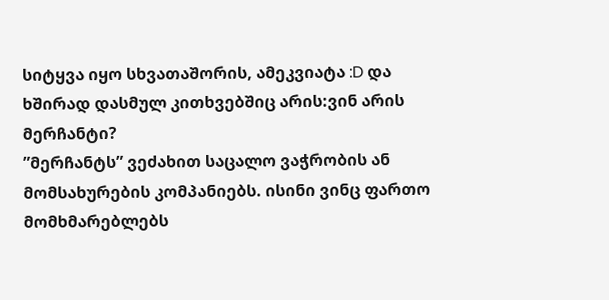სიტყვა იყო სხვათაშორის, ამეკვიატა :D და ხშირად დასმულ კითხვებშიც არის:ვინ არის მერჩანტი?
”მერჩანტს” ვეძახით საცალო ვაჭრობის ან მომსახურების კომპანიებს. ისინი ვინც ფართო მომხმარებლებს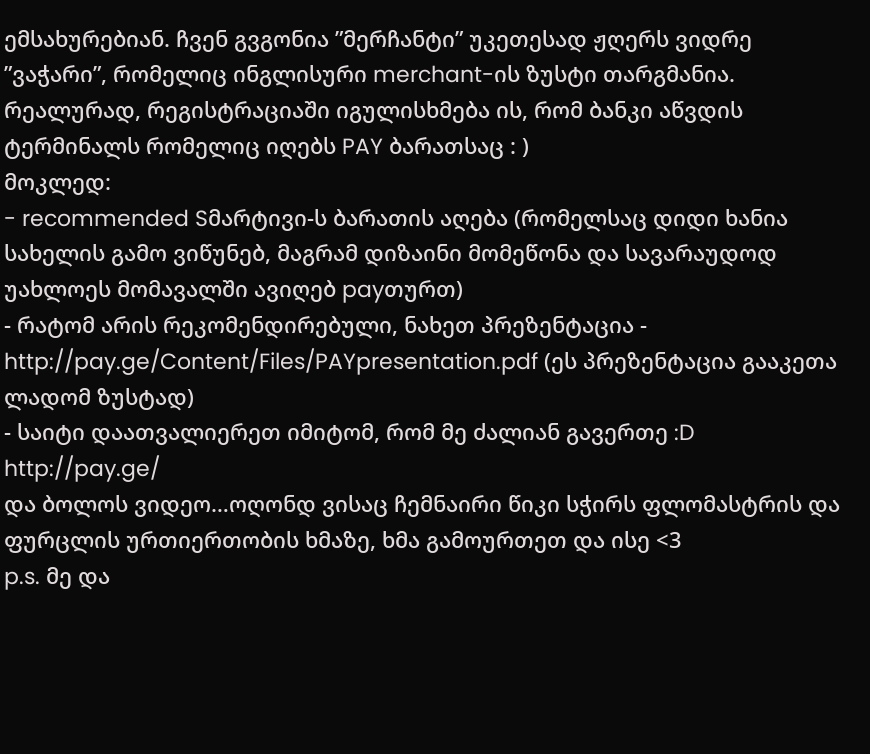ემსახურებიან. ჩვენ გვგონია ”მერჩანტი” უკეთესად ჟღერს ვიდრე ”ვაჭარი”, რომელიც ინგლისური merchant-ის ზუსტი თარგმანია.
რეალურად, რეგისტრაციაში იგულისხმება ის, რომ ბანკი აწვდის ტერმინალს რომელიც იღებს PAY ბარათსაც : )
მოკლედ:
- recommended Sმარტივი-ს ბარათის აღება (რომელსაც დიდი ხანია სახელის გამო ვიწუნებ, მაგრამ დიზაინი მომეწონა და სავარაუდოდ უახლოეს მომავალში ავიღებ payთურთ)
- რატომ არის რეკომენდირებული, ნახეთ პრეზენტაცია - http://pay.ge/Content/Files/PAYpresentation.pdf (ეს პრეზენტაცია გააკეთა ლადომ ზუსტად)
- საიტი დაათვალიერეთ იმიტომ, რომ მე ძალიან გავერთე :D
http://pay.ge/
და ბოლოს ვიდეო…ოღონდ ვისაც ჩემნაირი წიკი სჭირს ფლომასტრის და ფურცლის ურთიერთობის ხმაზე, ხმა გამოურთეთ და ისე <3
p.s. მე და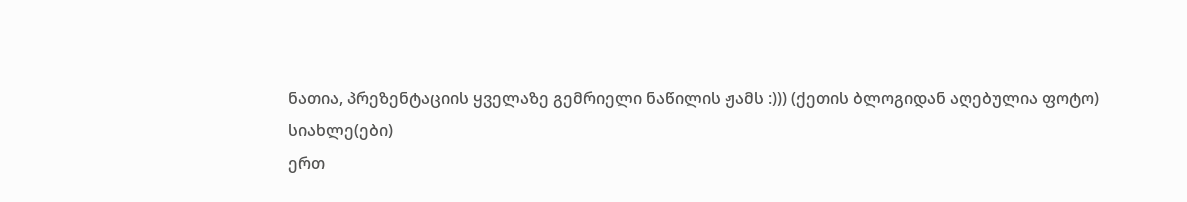ნათია, პრეზენტაციის ყველაზე გემრიელი ნაწილის ჟამს :))) (ქეთის ბლოგიდან აღებულია ფოტო)
სიახლე(ები)
ერთ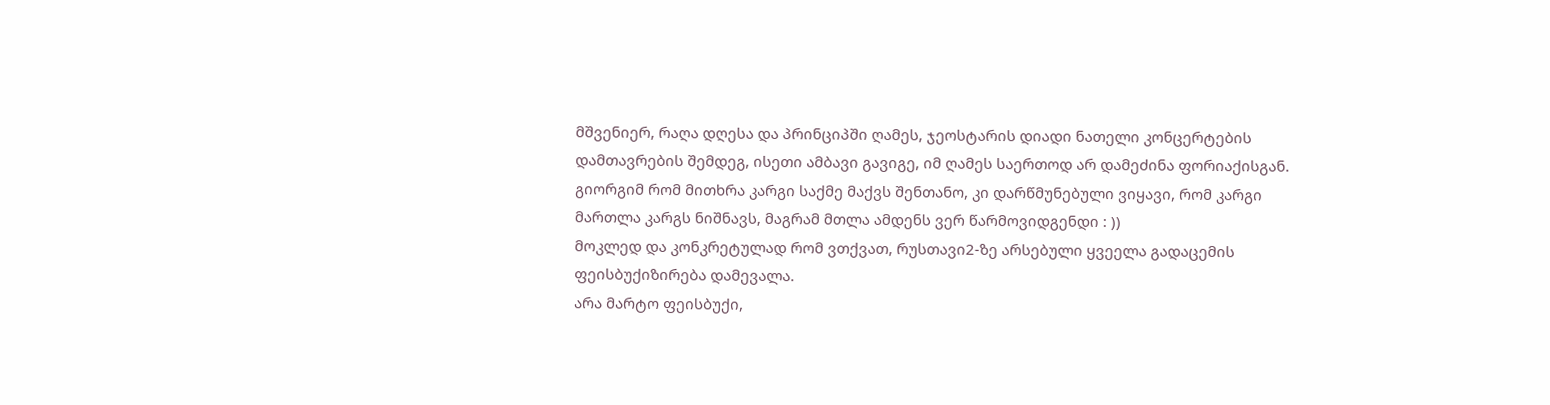მშვენიერ, რაღა დღესა და პრინციპში ღამეს, ჯეოსტარის დიადი ნათელი კონცერტების დამთავრების შემდეგ, ისეთი ამბავი გავიგე, იმ ღამეს საერთოდ არ დამეძინა ფორიაქისგან. გიორგიმ რომ მითხრა კარგი საქმე მაქვს შენთანო, კი დარწმუნებული ვიყავი, რომ კარგი მართლა კარგს ნიშნავს, მაგრამ მთლა ამდენს ვერ წარმოვიდგენდი : ))
მოკლედ და კონკრეტულად რომ ვთქვათ, რუსთავი2-ზე არსებული ყვეელა გადაცემის ფეისბუქიზირება დამევალა.
არა მარტო ფეისბუქი,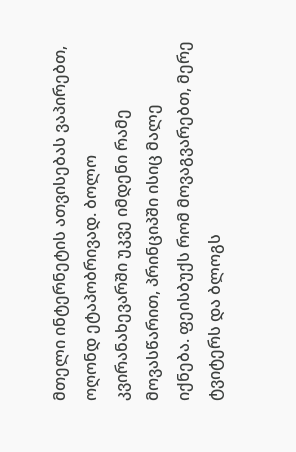მთელი ინტერნეტის ათვისებას ვაპირებთ, ოღონდ ეტაპობრივად. ბოლო კვირანახევარში უკვე იმდენი რამე მოვასწარით, პრინციპში ისიც მალე იქნება. ფეისბუქს რომ მოვაგვარებთ, მერე ტვიტერს და ბლოგს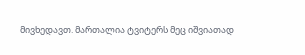მივხედავთ. მართალია ტვიტერს მეც იშვიათად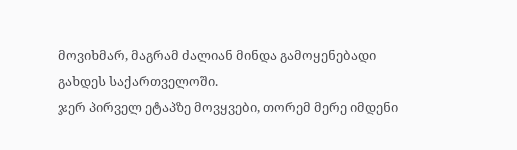მოვიხმარ, მაგრამ ძალიან მინდა გამოყენებადი გახდეს საქართველოში.
ჯერ პირველ ეტაპზე მოვყვები, თორემ მერე იმდენი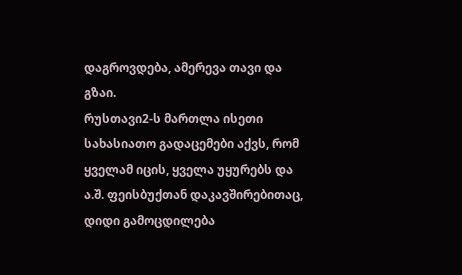დაგროვდება, ამერევა თავი და გზაი.
რუსთავი2-ს მართლა ისეთი სახასიათო გადაცემები აქვს, რომ ყველამ იცის, ყველა უყურებს და ა.შ. ფეისბუქთან დაკავშირებითაც, დიდი გამოცდილება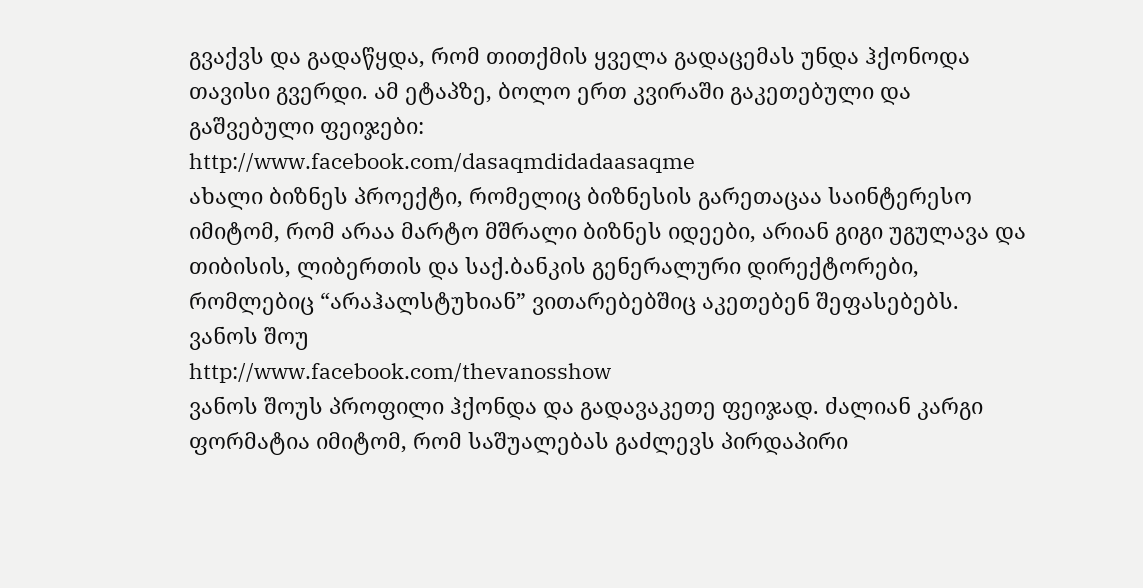გვაქვს და გადაწყდა, რომ თითქმის ყველა გადაცემას უნდა ჰქონოდა თავისი გვერდი. ამ ეტაპზე, ბოლო ერთ კვირაში გაკეთებული და გაშვებული ფეიჯები:
http://www.facebook.com/dasaqmdidadaasaqme
ახალი ბიზნეს პროექტი, რომელიც ბიზნესის გარეთაცაა საინტერესო იმიტომ, რომ არაა მარტო მშრალი ბიზნეს იდეები, არიან გიგი უგულავა და თიბისის, ლიბერთის და საქ.ბანკის გენერალური დირექტორები, რომლებიც “არაჰალსტუხიან” ვითარებებშიც აკეთებენ შეფასებებს.
ვანოს შოუ
http://www.facebook.com/thevanosshow
ვანოს შოუს პროფილი ჰქონდა და გადავაკეთე ფეიჯად. ძალიან კარგი ფორმატია იმიტომ, რომ საშუალებას გაძლევს პირდაპირი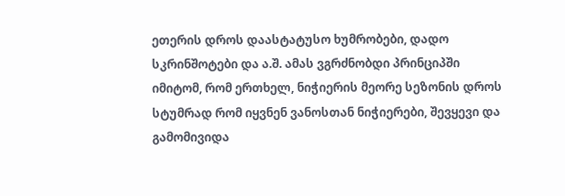ეთერის დროს დაასტატუსო ხუმრობები, დადო სკრინშოტები და ა.შ. ამას ვგრძნობდი პრინციპში იმიტომ, რომ ერთხელ, ნიჭიერის მეორე სეზონის დროს სტუმრად რომ იყვნენ ვანოსთან ნიჭიერები, შევყევი და გამომივიდა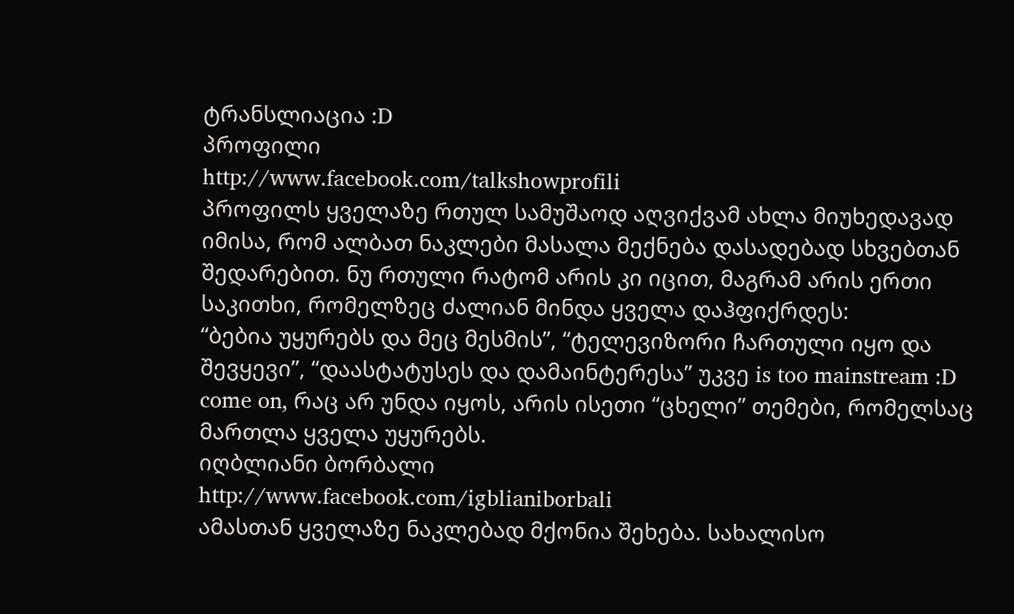ტრანსლიაცია :D
პროფილი
http://www.facebook.com/talkshowprofili
პროფილს ყველაზე რთულ სამუშაოდ აღვიქვამ ახლა მიუხედავად იმისა, რომ ალბათ ნაკლები მასალა მექნება დასადებად სხვებთან შედარებით. ნუ რთული რატომ არის კი იცით, მაგრამ არის ერთი საკითხი, რომელზეც ძალიან მინდა ყველა დაჰფიქრდეს:
“ბებია უყურებს და მეც მესმის”, “ტელევიზორი ჩართული იყო და შევყევი”, “დაასტატუსეს და დამაინტერესა” უკვე is too mainstream :D come on, რაც არ უნდა იყოს, არის ისეთი “ცხელი” თემები, რომელსაც მართლა ყველა უყურებს.
იღბლიანი ბორბალი
http://www.facebook.com/igblianiborbali
ამასთან ყველაზე ნაკლებად მქონია შეხება. სახალისო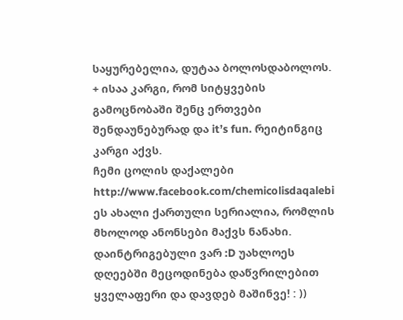საყურებელია, დუტაა ბოლოსდაბოლოს. + ისაა კარგი, რომ სიტყვების გამოცნობაში შენც ერთვები შენდაუნებურად და it’s fun. რეიტინგიც კარგი აქვს.
ჩემი ცოლის დაქალები
http://www.facebook.com/chemicolisdaqalebi
ეს ახალი ქართული სერიალია, რომლის მხოლოდ ანონსები მაქვს ნანახი. დაინტრიგებული ვარ :D უახლოეს დღეებში მეცოდინება დაწვრილებით ყველაფერი და დავდებ მაშინვე! : ))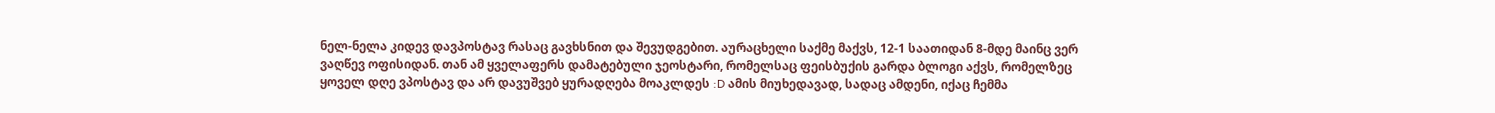ნელ-ნელა კიდევ დავპოსტავ რასაც გავხსნით და შევუდგებით. აურაცხელი საქმე მაქვს, 12-1 საათიდან 8-მდე მაინც ვერ ვაღწევ ოფისიდან. თან ამ ყველაფერს დამატებული ჯეოსტარი, რომელსაც ფეისბუქის გარდა ბლოგი აქვს, რომელზეც ყოველ დღე ვპოსტავ და არ დავუშვებ ყურადღება მოაკლდეს :D ამის მიუხედავად, სადაც ამდენი, იქაც ჩემმა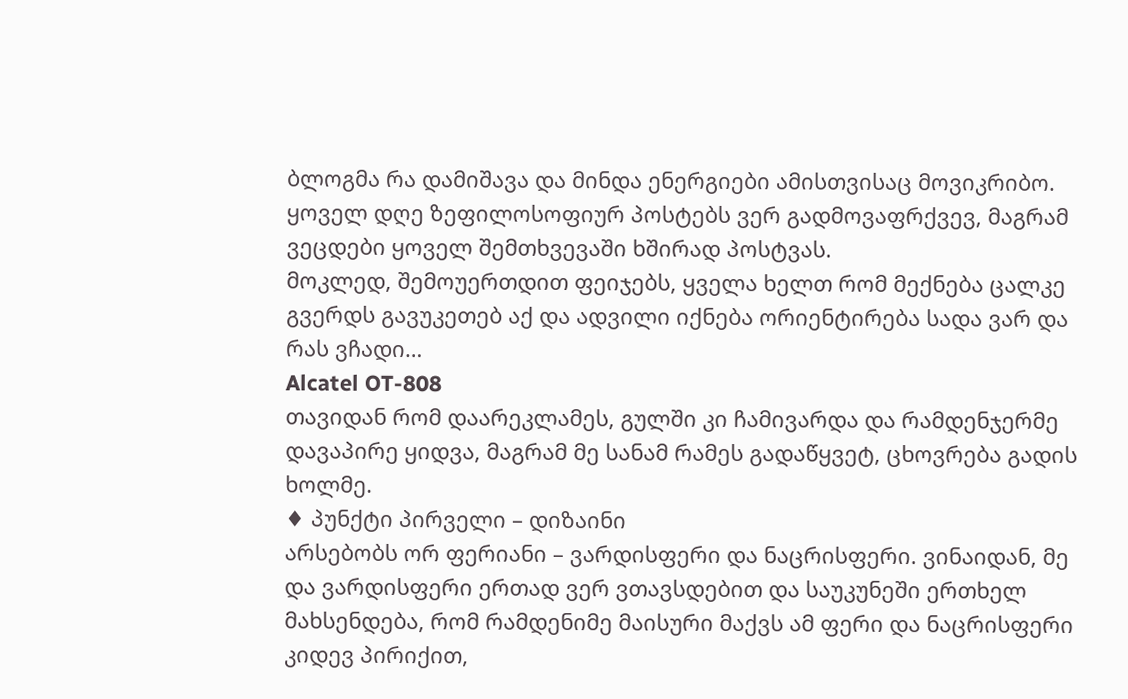ბლოგმა რა დამიშავა და მინდა ენერგიები ამისთვისაც მოვიკრიბო. ყოველ დღე ზეფილოსოფიურ პოსტებს ვერ გადმოვაფრქვევ, მაგრამ ვეცდები ყოველ შემთხვევაში ხშირად პოსტვას.
მოკლედ, შემოუერთდით ფეიჯებს, ყველა ხელთ რომ მექნება ცალკე გვერდს გავუკეთებ აქ და ადვილი იქნება ორიენტირება სადა ვარ და რას ვჩადი…
Alcatel OT-808
თავიდან რომ დაარეკლამეს, გულში კი ჩამივარდა და რამდენჯერმე დავაპირე ყიდვა, მაგრამ მე სანამ რამეს გადაწყვეტ, ცხოვრება გადის ხოლმე.
♦ პუნქტი პირველი – დიზაინი
არსებობს ორ ფერიანი – ვარდისფერი და ნაცრისფერი. ვინაიდან, მე და ვარდისფერი ერთად ვერ ვთავსდებით და საუკუნეში ერთხელ მახსენდება, რომ რამდენიმე მაისური მაქვს ამ ფერი და ნაცრისფერი კიდევ პირიქით,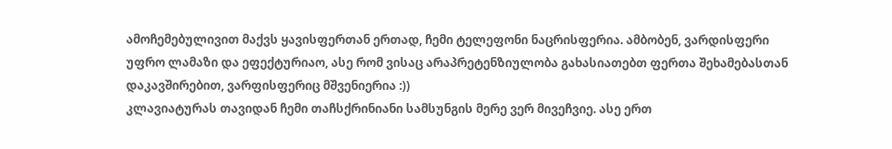ამოჩემებულივით მაქვს ყავისფერთან ერთად, ჩემი ტელეფონი ნაცრისფერია. ამბობენ, ვარდისფერი უფრო ლამაზი და ეფექტურიაო, ასე რომ ვისაც არაპრეტენზიულობა გახასიათებთ ფერთა შეხამებასთან დაკავშირებით, ვარფისფერიც მშვენიერია :))
კლავიატურას თავიდან ჩემი თაჩსქრინიანი სამსუნგის მერე ვერ მივეჩვიე. ასე ერთ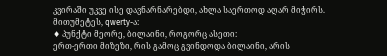კვირაში უკვე ისე დავნარნარებდი, ახლა საერთოდ აღარ მიჭირს. მითუმეტეს, qwerty-ა:
♦ პუნქტი მეორე, ბილაინი, როგორც ასეთი:
ერთ-ერთი მიზეზი, რის გამოც გვინდოდა ბილაინი, არის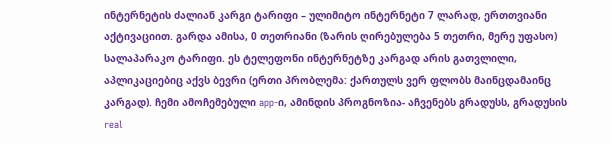ინტერნეტის ძალიან კარგი ტარიფი – ულიმიტო ინტერნეტი 7 ლარად, ერთთვიანი აქტივაციით. გარდა ამისა, 0 თეთრიანი (ზარის ღირებულება 5 თეთრი, მერე უფასო) სალაპარაკო ტარიფი. ეს ტელეფონი ინტერნეტზე კარგად არის გათვლილი, აპლიკაციებიც აქვს ბევრი (ერთი პრობლემა: ქართულს ვერ ფლობს მაინცდამაინც კარგად). ჩემი ამოჩემებული app-ი, ამინდის პროგნოზია- აჩვენებს გრადუსს, გრადუსის real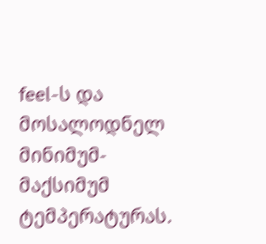feel-ს და მოსალოდნელ მინიმუმ-მაქსიმუმ ტემპერატურას.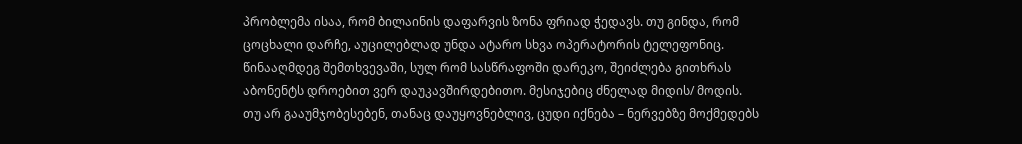პრობლემა ისაა, რომ ბილაინის დაფარვის ზონა ფრიად ჭედავს. თუ გინდა, რომ ცოცხალი დარჩე, აუცილებლად უნდა ატარო სხვა ოპერატორის ტელეფონიც. წინააღმდეგ შემთხვევაში, სულ რომ სასწრაფოში დარეკო, შეიძლება გითხრას აბონენტს დროებით ვერ დაუკავშირდებითო. მესიჯებიც ძნელად მიდის/ მოდის. თუ არ გააუმჯობესებენ, თანაც დაუყოვნებლივ, ცუდი იქნება – ნერვებზე მოქმედებს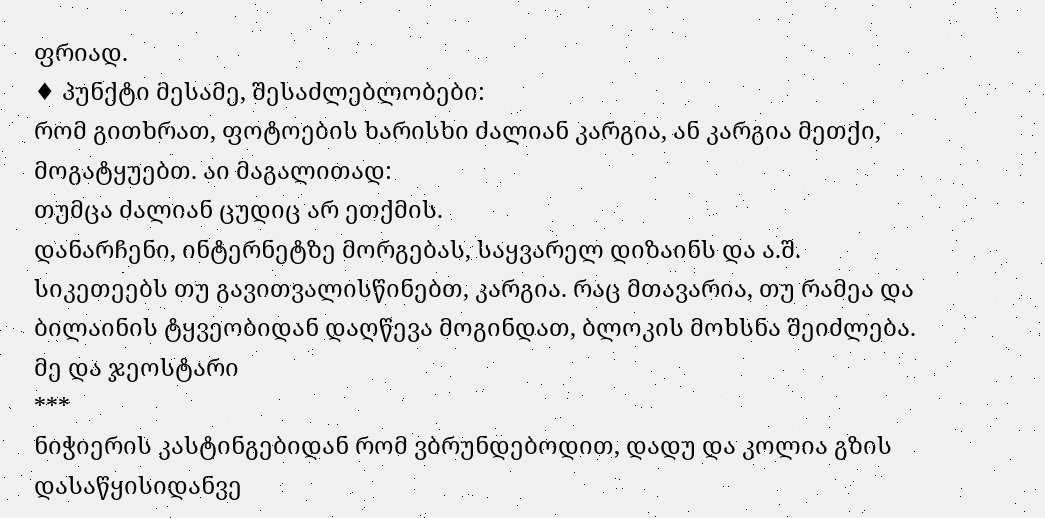ფრიად.
♦ პუნქტი მესამე, შესაძლებლობები:
რომ გითხრათ, ფოტოების ხარისხი ძალიან კარგია, ან კარგია მეთქი, მოგატყუებთ. აი მაგალითად:
თუმცა ძალიან ცუდიც არ ეთქმის.
დანარჩენი, ინტერნეტზე მორგებას, საყვარელ დიზაინს და ა.შ. სიკეთეებს თუ გავითვალისწინებთ, კარგია. რაც მთავარია, თუ რამეა და ბილაინის ტყვეობიდან დაღწევა მოგინდათ, ბლოკის მოხსნა შეიძლება.
მე და ჯეოსტარი
***
ნიჭიერის კასტინგებიდან რომ ვბრუნდებოდით, დადუ და კოლია გზის დასაწყისიდანვე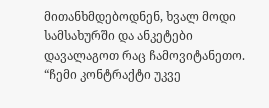მითანხმდებოდნენ, ხვალ მოდი სამსახურში და ანკეტები დავალაგოთ რაც ჩამოვიტანეთო. “ჩემი კონტრაქტი უკვე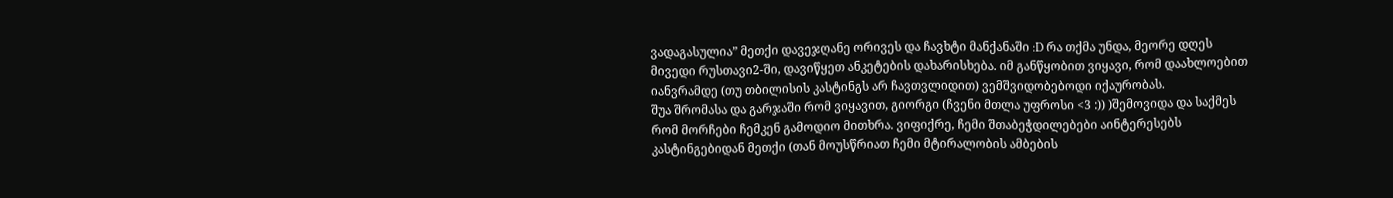ვადაგასულია” მეთქი დავეჯღანე ორივეს და ჩავხტი მანქანაში :D რა თქმა უნდა, მეორე დღეს მივედი რუსთავი2-ში, დავიწყეთ ანკეტების დახარისხება. იმ განწყობით ვიყავი, რომ დაახლოებით იანვრამდე (თუ თბილისის კასტინგს არ ჩავთვლიდით) ვემშვიდობებოდი იქაურობას.
შუა შრომასა და გარჯაში რომ ვიყავით, გიორგი (ჩვენი მთლა უფროსი <3 :)) )შემოვიდა და საქმეს რომ მორჩები ჩემკენ გამოდიო მითხრა. ვიფიქრე, ჩემი შთაბეჭდილებები აინტერესებს კასტინგებიდან მეთქი (თან მოუსწრიათ ჩემი მტირალობის ამბების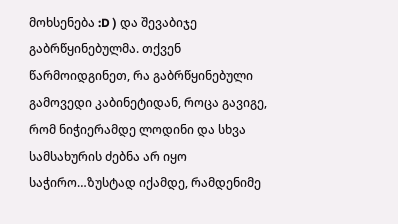მოხსენება :D ) და შევაბიჯე გაბრწყინებულმა. თქვენ წარმოიდგინეთ, რა გაბრწყინებული გამოვედი კაბინეტიდან, როცა გავიგე, რომ ნიჭიერამდე ლოდინი და სხვა სამსახურის ძებნა არ იყო საჭირო…ზუსტად იქამდე, რამდენიმე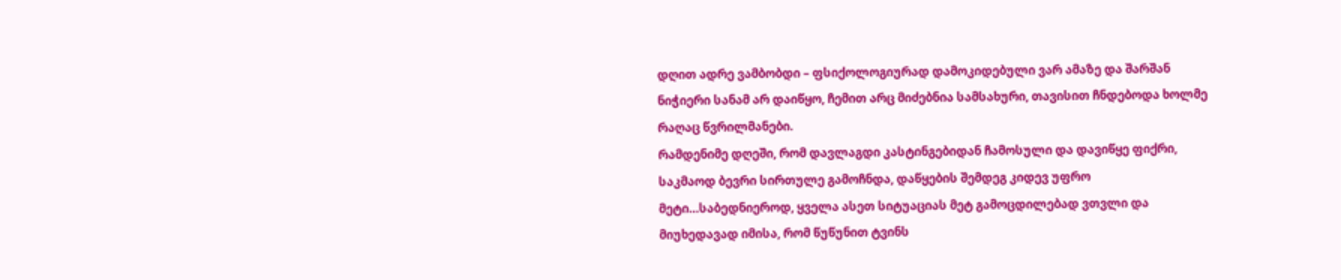დღით ადრე ვამბობდი – ფსიქოლოგიურად დამოკიდებული ვარ ამაზე და შარშან ნიჭიერი სანამ არ დაიწყო, ჩემით არც მიძებნია სამსახური, თავისით ჩნდებოდა ხოლმე რაღაც წვრილმანები.
რამდენიმე დღეში, რომ დავლაგდი კასტინგებიდან ჩამოსული და დავიწყე ფიქრი, საკმაოდ ბევრი სირთულე გამოჩნდა, დაწყების შემდეგ კიდევ უფრო მეტი…საბედნიეროდ, ყველა ასეთ სიტუაციას მეტ გამოცდილებად ვთვლი და მიუხედავად იმისა, რომ წუწუნით ტვინს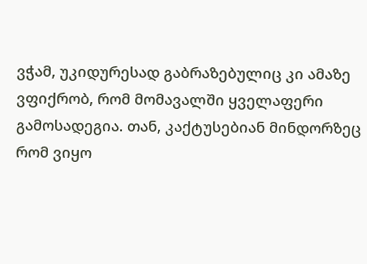ვჭამ, უკიდურესად გაბრაზებულიც კი ამაზე ვფიქრობ, რომ მომავალში ყველაფერი გამოსადეგია. თან, კაქტუსებიან მინდორზეც რომ ვიყო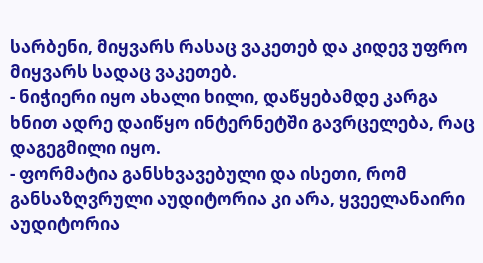სარბენი, მიყვარს რასაც ვაკეთებ და კიდევ უფრო მიყვარს სადაც ვაკეთებ.
- ნიჭიერი იყო ახალი ხილი, დაწყებამდე კარგა ხნით ადრე დაიწყო ინტერნეტში გავრცელება, რაც დაგეგმილი იყო.
- ფორმატია განსხვავებული და ისეთი, რომ განსაზღვრული აუდიტორია კი არა, ყვეელანაირი აუდიტორია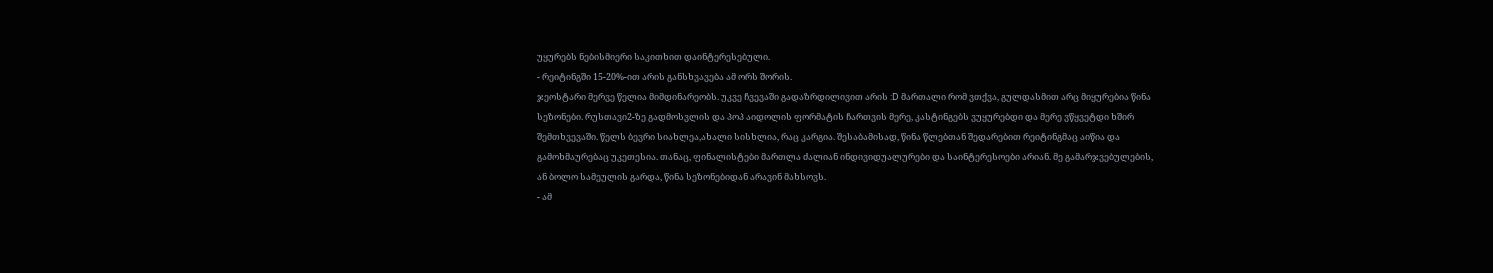უყურებს ნებისმიერი საკითხით დაინტერესებული.
- რეიტინგში 15-20%-ით არის განსხვავება ამ ორს შორის.
ჯეოსტარი მერვე წელია მიმდინარეობს. უკვე ჩვევაში გადაზრდილივით არის :D მართალი რომ ვთქვა, გულდასმით არც მიყურებია წინა სეზონები. რუსთავი2-ზე გადმოსვლის და პოპ აიდოლის ფორმატის ჩართვის მერე, კასტინგებს ვუყურებდი და მერე ვწყვეტდი ხშირ შემთხვევაში. წელს ბევრი სიახლეა,ახალი სისხლია, რაც კარგია. შესაბამისად, წინა წლებთან შედარებით რეიტინგმაც აიწია და გამოხმაურებაც უკეთესია. თანაც, ფინალისტები მართლა ძალიან ინდივიდუალურები და საინტერესოები არიან. მე გამარჯვებულების, ან ბოლო სამეულის გარდა, წინა სეზონებიდან არავინ მახსოვს.
- ამ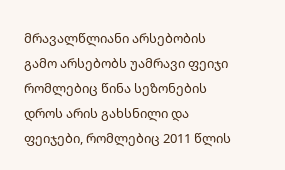მრავალწლიანი არსებობის გამო არსებობს უამრავი ფეიჯი რომლებიც წინა სეზონების დროს არის გახსნილი და ფეიჯები, რომლებიც 2011 წლის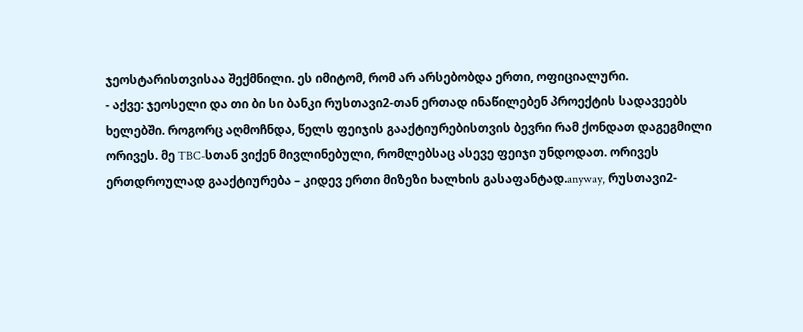ჯეოსტარისთვისაა შექმნილი. ეს იმიტომ, რომ არ არსებობდა ერთი, ოფიციალური.
- აქვე: ჯეოსელი და თი ბი სი ბანკი რუსთავი2-თან ერთად ინაწილებენ პროექტის სადავეებს ხელებში. როგორც აღმოჩნდა, წელს ფეიჯის გააქტიურებისთვის ბევრი რამ ქონდათ დაგეგმილი ორივეს. მე TBC-სთან ვიქენ მივლინებული, რომლებსაც ასევე ფეიჯი უნდოდათ. ორივეს ერთდროულად გააქტიურება – კიდევ ერთი მიზეზი ხალხის გასაფანტად.anyway, რუსთავი2-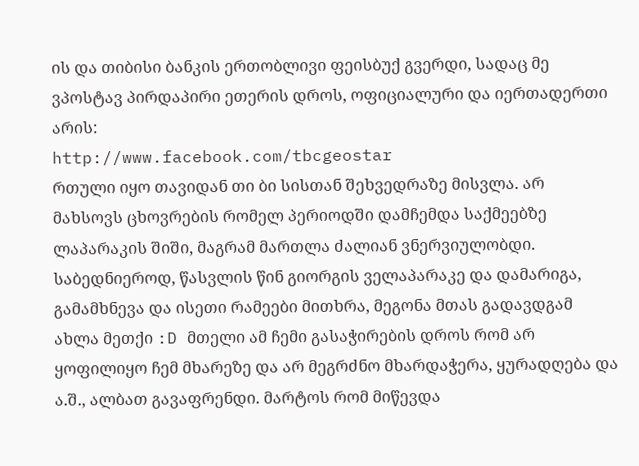ის და თიბისი ბანკის ერთობლივი ფეისბუქ გვერდი, სადაც მე ვპოსტავ პირდაპირი ეთერის დროს, ოფიციალური და იერთადერთი არის:
http://www.facebook.com/tbcgeostar
რთული იყო თავიდან თი ბი სისთან შეხვედრაზე მისვლა. არ მახსოვს ცხოვრების რომელ პერიოდში დამჩემდა საქმეებზე ლაპარაკის შიში, მაგრამ მართლა ძალიან ვნერვიულობდი. საბედნიეროდ, წასვლის წინ გიორგის ველაპარაკე და დამარიგა, გამამხნევა და ისეთი რამეები მითხრა, მეგონა მთას გადავდგამ ახლა მეთქი :D მთელი ამ ჩემი გასაჭირების დროს რომ არ ყოფილიყო ჩემ მხარეზე და არ მეგრძნო მხარდაჭერა, ყურადღება და ა.შ., ალბათ გავაფრენდი. მარტოს რომ მიწევდა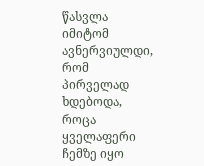წასვლა იმიტომ ავნერვიულდი, რომ პირველად ხდებოდა, როცა ყველაფერი ჩემზე იყო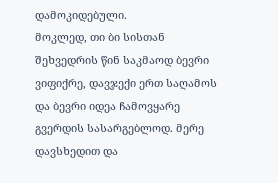დამოკიდებული.
მოკლედ, თი ბი სისთან შეხვედრის წინ საკმაოდ ბევრი ვიფიქრე, დავჯექი ერთ საღამოს და ბევრი იდეა ჩამოვყარე გვერდის სასარგებლოდ. მერე დავსხედით და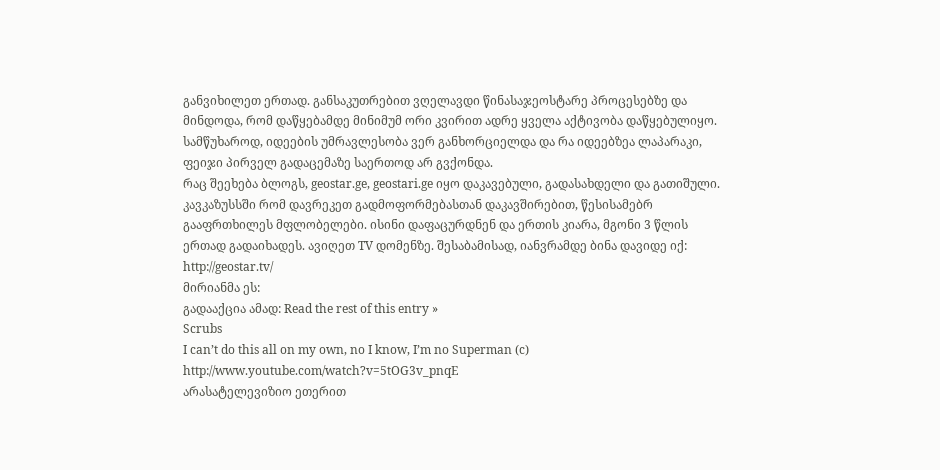განვიხილეთ ერთად. განსაკუთრებით ვღელავდი წინასაჯეოსტარე პროცესებზე და მინდოდა, რომ დაწყებამდე მინიმუმ ორი კვირით ადრე ყველა აქტივობა დაწყებულიყო. სამწუხაროდ, იდეების უმრავლესობა ვერ განხორციელდა და რა იდეებზეა ლაპარაკი, ფეიჯი პირველ გადაცემაზე საერთოდ არ გვქონდა.
რაც შეეხება ბლოგს, geostar.ge, geostari.ge იყო დაკავებული, გადასახდელი და გათიშული. კავკაზუსსში რომ დავრეკეთ გადმოფორმებასთან დაკავშირებით, წესისამებრ გააფრთხილეს მფლობელები. ისინი დაფაცურდნენ და ერთის კიარა, მგონი 3 წლის ერთად გადაიხადეს. ავიღეთ TV დომენზე. შესაბამისად, იანვრამდე ბინა დავიდე იქ:
http://geostar.tv/
მირიანმა ეს:
გადააქცია ამად: Read the rest of this entry »
Scrubs
I can’t do this all on my own, no I know, I’m no Superman (c) http://www.youtube.com/watch?v=5tOG3v_pnqE
არასატელევიზიო ეთერით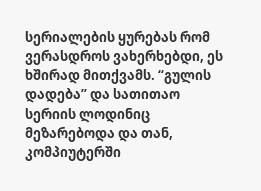სერიალების ყურებას რომ ვერასდროს ვახერხებდი, ეს ხშირად მითქვამს. “გულის დადება” და სათითაო სერიის ლოდინიც მეზარებოდა და თან, კომპიუტერში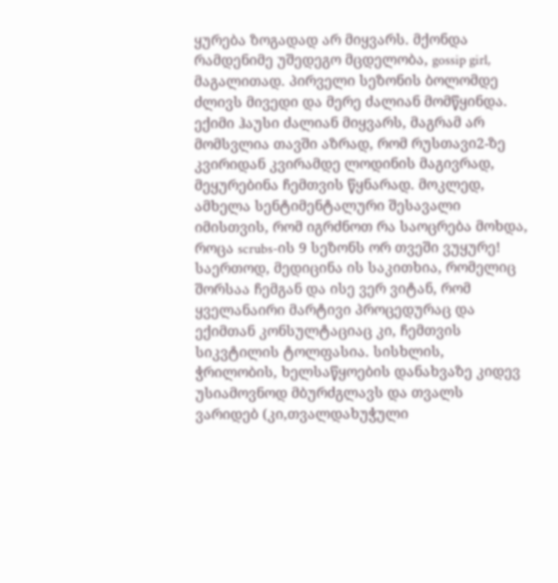ყურება ზოგადად არ მიყვარს. მქონდა რამდენიმე უშედეგო მცდელობა, gossip girl, მაგალითად. პირველი სეზონის ბოლომდე ძლივს მივედი და მერე ძალიან მომწყინდა.
ექიმი ჰაუსი ძალიან მიყვარს, მაგრამ არ მომსვლია თავში აზრად, რომ რუსთავი2-ზე კვირიდან კვირამდე ლოდინის მაგივრად, მეყურებინა ჩემთვის წყნარად. მოკლედ, ამხელა სენტიმენტალური შესავალი იმისთვის, რომ იგრძნოთ რა საოცრება მოხდა, როცა scrubs-ის 9 სეზონს ორ თვეში ვუყურე!
საერთოდ, მედიცინა ის საკითხია, რომელიც შორსაა ჩემგან და ისე ვერ ვიტან, რომ ყველანაირი მარტივი პროცედურაც და ექიმთან კონსულტაციაც კი, ჩემთვის სიკვტილის ტოლფასია. სისხლის, ჭრილობის, ხელსაწყოების დანახვაზე კიდევ უსიამოვნოდ მბურძგლავს და თვალს ვარიდებ (კი,თვალდახუჭული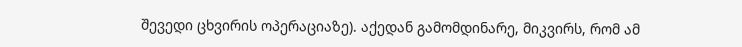შევედი ცხვირის ოპერაციაზე). აქედან გამომდინარე, მიკვირს, რომ ამ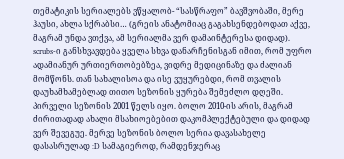თემატიკის სერიალებს ვწყალობ- “სასწრაფო” ბავშვობაში, მერე ჰაუსი, ახლა სქრაბსი… (გრეის ანატომიაც გაგახსენდებოდათ აქვე, მაგრამ უნდა ვთქვა, ამ სერიალმა ვერ დამაინტერესა დიდად). scrubs-ი განსხვავდება ყველა სხვა დანარჩენისგან იმით, რომ უფრო ადამიანურ ურთიერთობებზეა, ვიდრე მედიცინაზე და ძალიან მომწონს. თან სახალისოა და ისე ვუყურებდი, რომ თვალის დაუხამხამებლად თითო სეზონის ყურება შემეძლო დღეში.
პირველი სეზონის 2001 წელს იყო. ბოლო 2010-ის არის, მაგრამ ძირითადად ახალი მსახიოებებით დაკომპლექტებული და დიდად ვერ შევეგუე. მერვე სეზონის ბოლო სერია დავასახელე დასასრულად :D სამაგიეროდ, რამდენჯერაც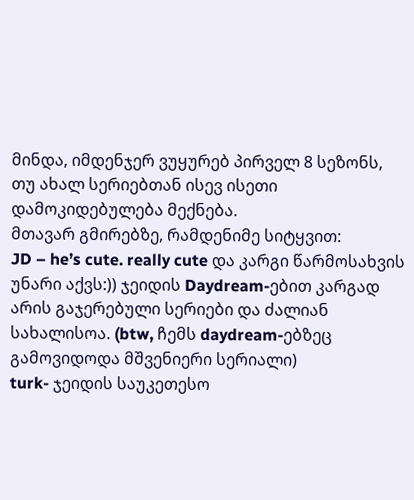მინდა, იმდენჯერ ვუყურებ პირველ 8 სეზონს, თუ ახალ სერიებთან ისევ ისეთი დამოკიდებულება მექნება.
მთავარ გმირებზე, რამდენიმე სიტყვით:
JD – he’s cute. really cute და კარგი წარმოსახვის უნარი აქვს:)) ჯეიდის Daydream-ებით კარგად არის გაჯერებული სერიები და ძალიან სახალისოა. (btw, ჩემს daydream-ებზეც გამოვიდოდა მშვენიერი სერიალი)
turk- ჯეიდის საუკეთესო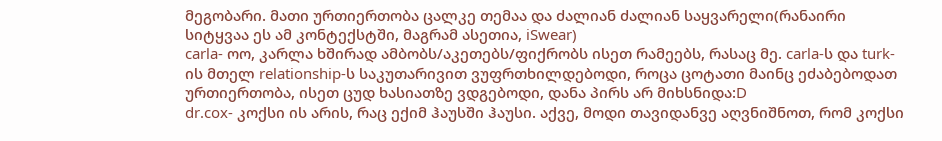მეგობარი. მათი ურთიერთობა ცალკე თემაა და ძალიან ძალიან საყვარელი(რანაირი სიტყვაა ეს ამ კონტექსტში, მაგრამ ასეთია, iSwear)
carla- ოო, კარლა ხშირად ამბობს/აკეთებს/ფიქრობს ისეთ რამეებს, რასაც მე. carla-ს და turk-ის მთელ relationship-ს საკუთარივით ვუფრთხილდებოდი, როცა ცოტათი მაინც ეძაბებოდათ ურთიერთობა, ისეთ ცუდ ხასიათზე ვდგებოდი, დანა პირს არ მიხსნიდა:D
dr.cox- კოქსი ის არის, რაც ექიმ ჰაუსში ჰაუსი. აქვე, მოდი თავიდანვე აღვნიშნოთ, რომ კოქსი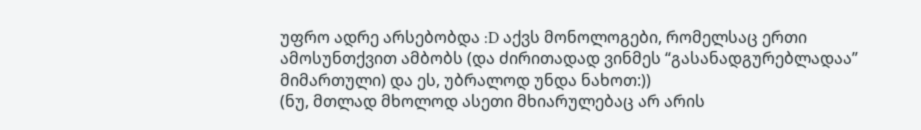უფრო ადრე არსებობდა :D აქვს მონოლოგები, რომელსაც ერთი ამოსუნთქვით ამბობს (და ძირითადად ვინმეს “გასანადგურებლადაა” მიმართული) და ეს, უბრალოდ უნდა ნახოთ:))
(ნუ, მთლად მხოლოდ ასეთი მხიარულებაც არ არის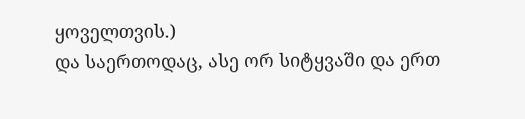ყოველთვის.)
და საერთოდაც, ასე ორ სიტყვაში და ერთ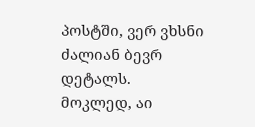პოსტში, ვერ ვხსნი ძალიან ბევრ დეტალს.
მოკლედ, აი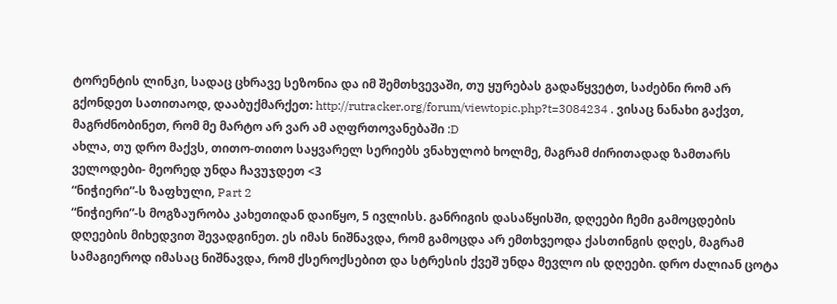ტორენტის ლინკი, სადაც ცხრავე სეზონია და იმ შემთხვევაში, თუ ყურებას გადაწყვეტთ, საძებნი რომ არ გქონდეთ სათითაოდ, დააბუქმარქეთ: http://rutracker.org/forum/viewtopic.php?t=3084234 . ვისაც ნანახი გაქვთ, მაგრძნობინეთ, რომ მე მარტო არ ვარ ამ აღფრთოვანებაში :D
ახლა, თუ დრო მაქვს, თითო-თითო საყვარელ სერიებს ვნახულობ ხოლმე, მაგრამ ძირითადად ზამთარს ველოდები- მეორედ უნდა ჩავუჯდეთ <3
“ნიჭიერი”-ს ზაფხული, Part 2
“ნიჭიერი”-ს მოგზაურობა კახეთიდან დაიწყო, 5 ივლისს. განრიგის დასაწყისში, დღეები ჩემი გამოცდების დღეების მიხედვით შევადგინეთ. ეს იმას ნიშნავდა, რომ გამოცდა არ ემთხვეოდა ქასთინგის დღეს, მაგრამ სამაგიეროდ იმასაც ნიშნავდა, რომ ქსეროქსებით და სტრესის ქვეშ უნდა მევლო ის დღეები. დრო ძალიან ცოტა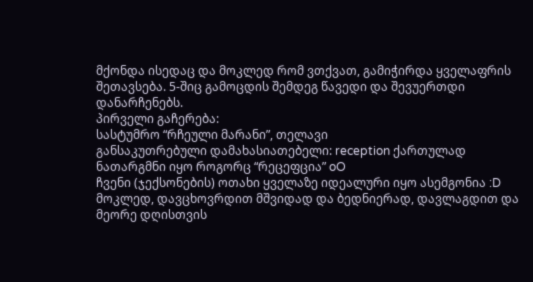მქონდა ისედაც და მოკლედ რომ ვთქვათ, გამიჭირდა ყველაფრის შეთავსება. 5-შიც გამოცდის შემდეგ წავედი და შევუერთდი დანარჩენებს.
პირველი გაჩერება:
სასტუმრო “რჩეული მარანი”, თელავი
განსაკუთრებული დამახასიათებელი: reception ქართულად ნათარგმნი იყო როგორც “რეცეფცია” oO
ჩვენი (ჯექსონების) ოთახი ყველაზე იდეალური იყო ასემგონია :D
მოკლედ, დავცხოვრდით მშვიდად და ბედნიერად, დავლაგდით და მეორე დღისთვის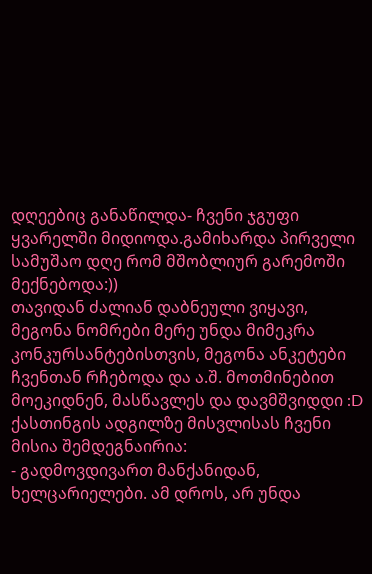დღეებიც განაწილდა- ჩვენი ჯგუფი ყვარელში მიდიოდა.გამიხარდა პირველი სამუშაო დღე რომ მშობლიურ გარემოში მექნებოდა:))
თავიდან ძალიან დაბნეული ვიყავი, მეგონა ნომრები მერე უნდა მიმეკრა კონკურსანტებისთვის, მეგონა ანკეტები ჩვენთან რჩებოდა და ა.შ. მოთმინებით მოეკიდნენ, მასწავლეს და დავმშვიდდი :D
ქასთინგის ადგილზე მისვლისას ჩვენი მისია შემდეგნაირია:
- გადმოვდივართ მანქანიდან, ხელცარიელები. ამ დროს, არ უნდა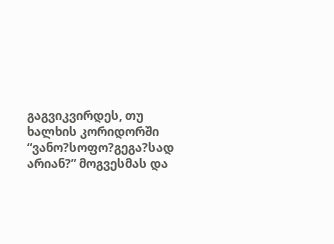გაგვიკვირდეს, თუ ხალხის კორიდორში “ვანო?სოფო?გეგა?სად არიან?” მოგვესმას და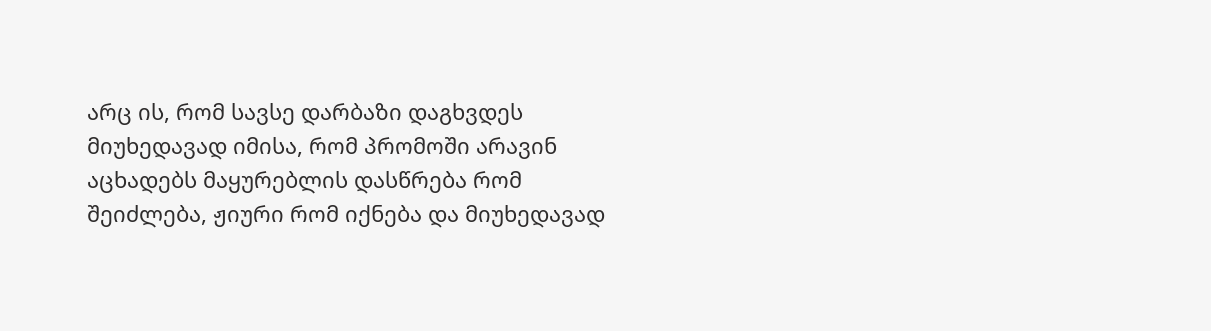არც ის, რომ სავსე დარბაზი დაგხვდეს მიუხედავად იმისა, რომ პრომოში არავინ აცხადებს მაყურებლის დასწრება რომ შეიძლება, ჟიური რომ იქნება და მიუხედავად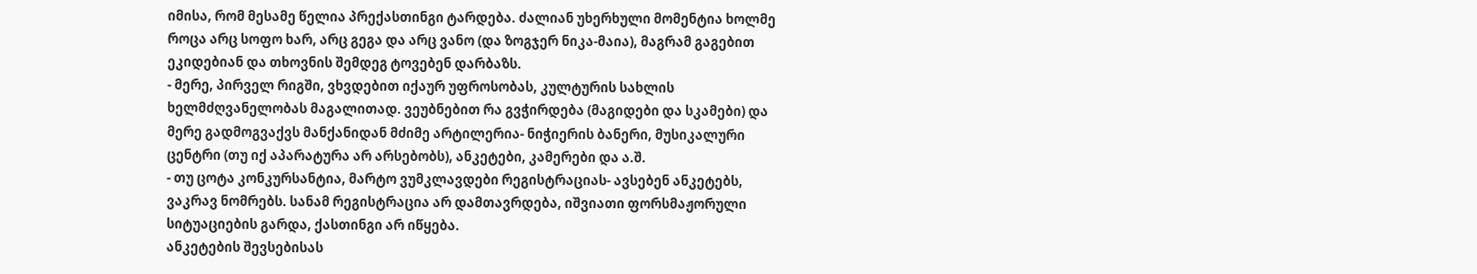იმისა, რომ მესამე წელია პრექასთინგი ტარდება. ძალიან უხერხული მომენტია ხოლმე როცა არც სოფო ხარ, არც გეგა და არც ვანო (და ზოგჯერ ნიკა-მაია), მაგრამ გაგებით ეკიდებიან და თხოვნის შემდეგ ტოვებენ დარბაზს.
- მერე, პირველ რიგში, ვხვდებით იქაურ უფროსობას, კულტურის სახლის ხელმძღვანელობას მაგალითად. ვეუბნებით რა გვჭირდება (მაგიდები და სკამები) და მერე გადმოგვაქვს მანქანიდან მძიმე არტილერია- ნიჭიერის ბანერი, მუსიკალური ცენტრი (თუ იქ აპარატურა არ არსებობს), ანკეტები, კამერები და ა.შ.
- თუ ცოტა კონკურსანტია, მარტო ვუმკლავდები რეგისტრაციას- ავსებენ ანკეტებს, ვაკრავ ნომრებს. სანამ რეგისტრაცია არ დამთავრდება, იშვიათი ფორსმაჟორული სიტუაციების გარდა, ქასთინგი არ იწყება.
ანკეტების შევსებისას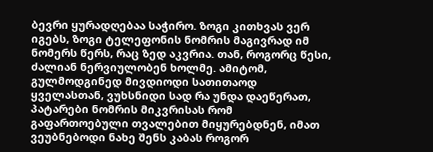ბევრი ყურადღებაა საჭირო. ზოგი კითხვას ვერ იგებს, ზოგი ტელეფონის ნომრის მაგივრად იმ ნომერს წერს, რაც ზედ აკვრია. თან, როგორც წესი, ძალიან ნერვიულობენ ხოლმე. ამიტომ, გულმოდგინედ მივდიოდი სათითაოდ ყველასთან, ვუხსნიდი სად რა უნდა დაეწერათ, პატარები ნომრის მიკვრისას რომ გაფართოებული თვალებით მიყურებდნენ, იმათ ვეუბნებოდი ნახე შენს კაბას როგორ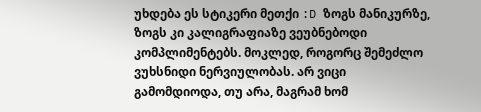უხდება ეს სტიკერი მეთქი :D ზოგს მანიკურზე, ზოგს კი კალიგრაფიაზე ვეუბნებოდი კომპლიმენტებს. მოკლედ, როგორც შემეძლო ვუხსნიდი ნერვიულობას. არ ვიცი გამომდიოდა, თუ არა, მაგრამ ხომ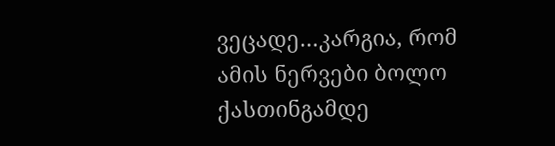ვეცადე…კარგია, რომ ამის ნერვები ბოლო ქასთინგამდე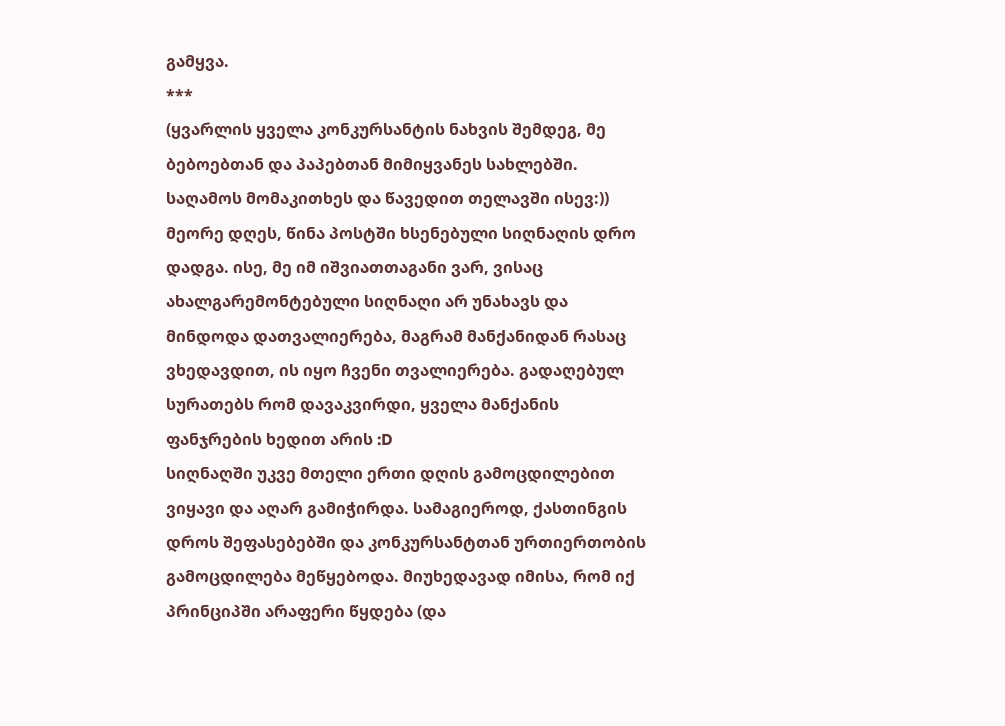გამყვა.
***
(ყვარლის ყველა კონკურსანტის ნახვის შემდეგ, მე ბებოებთან და პაპებთან მიმიყვანეს სახლებში. საღამოს მომაკითხეს და წავედით თელავში ისევ:))
მეორე დღეს, წინა პოსტში ხსენებული სიღნაღის დრო დადგა. ისე, მე იმ იშვიათთაგანი ვარ, ვისაც ახალგარემონტებული სიღნაღი არ უნახავს და მინდოდა დათვალიერება, მაგრამ მანქანიდან რასაც ვხედავდით, ის იყო ჩვენი თვალიერება. გადაღებულ სურათებს რომ დავაკვირდი, ყველა მანქანის ფანჯრების ხედით არის :D
სიღნაღში უკვე მთელი ერთი დღის გამოცდილებით ვიყავი და აღარ გამიჭირდა. სამაგიეროდ, ქასთინგის დროს შეფასებებში და კონკურსანტთან ურთიერთობის გამოცდილება მეწყებოდა. მიუხედავად იმისა, რომ იქ პრინციპში არაფერი წყდება (და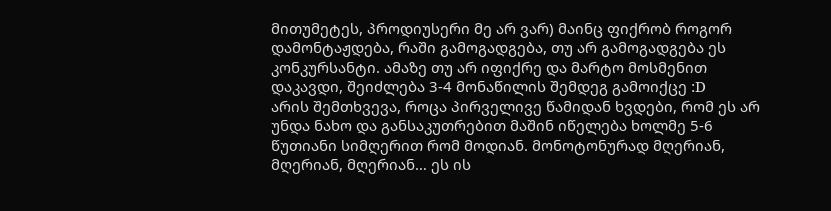მითუმეტეს, პროდიუსერი მე არ ვარ) მაინც ფიქრობ როგორ დამონტაჟდება, რაში გამოგადგება, თუ არ გამოგადგება ეს კონკურსანტი. ამაზე თუ არ იფიქრე და მარტო მოსმენით დაკავდი, შეიძლება 3-4 მონაწილის შემდეგ გამოიქცე :D
არის შემთხვევა, როცა პირველივე წამიდან ხვდები, რომ ეს არ უნდა ნახო და განსაკუთრებით მაშინ იწელება ხოლმე 5-6 წუთიანი სიმღერით რომ მოდიან. მონოტონურად მღერიან, მღერიან, მღერიან… ეს ის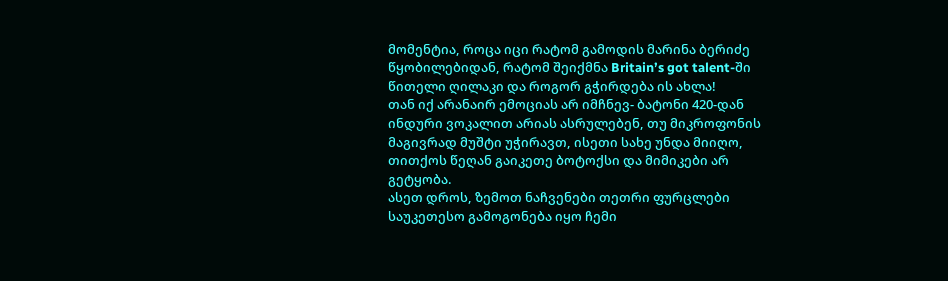მომენტია, როცა იცი რატომ გამოდის მარინა ბერიძე წყობილებიდან, რატომ შეიქმნა Britain’s got talent-ში წითელი ღილაკი და როგორ გჭირდება ის ახლა!
თან იქ არანაირ ემოციას არ იმჩნევ- ბატონი 420-დან ინდური ვოკალით არიას ასრულებენ, თუ მიკროფონის მაგივრად მუშტი უჭირავთ, ისეთი სახე უნდა მიიღო, თითქოს წეღან გაიკეთე ბოტოქსი და მიმიკები არ გეტყობა.
ასეთ დროს, ზემოთ ნაჩვენები თეთრი ფურცლები საუკეთესო გამოგონება იყო ჩემი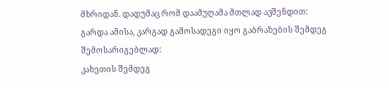მხრიდან. დადუმაც რომ დაამუღამა მთლად ავშენდით:
გარდა ამისა, კარგად გამოსადეგი იყო გაბრაზების შემდეგ შემოსარიგებლად:
კახეთის შემდეგ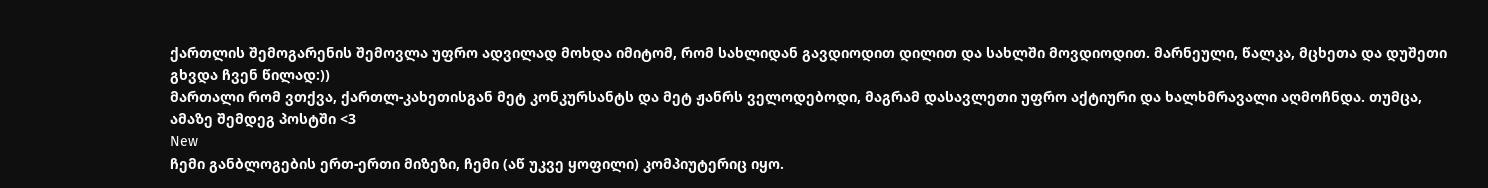ქართლის შემოგარენის შემოვლა უფრო ადვილად მოხდა იმიტომ, რომ სახლიდან გავდიოდით დილით და სახლში მოვდიოდით. მარნეული, წალკა, მცხეთა და დუშეთი გხვდა ჩვენ წილად:))
მართალი რომ ვთქვა, ქართლ-კახეთისგან მეტ კონკურსანტს და მეტ ჟანრს ველოდებოდი, მაგრამ დასავლეთი უფრო აქტიური და ხალხმრავალი აღმოჩნდა. თუმცა, ამაზე შემდეგ პოსტში <3
New
ჩემი განბლოგების ერთ-ერთი მიზეზი, ჩემი (აწ უკვე ყოფილი) კომპიუტერიც იყო.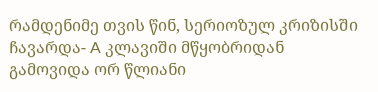რამდენიმე თვის წინ, სერიოზულ კრიზისში ჩავარდა- A კლავიში მწყობრიდან გამოვიდა ორ წლიანი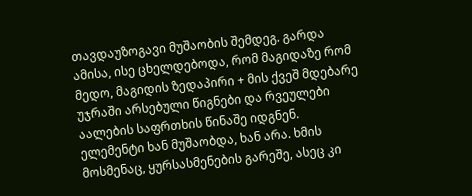თავდაუზოგავი მუშაობის შემდეგ. გარდა ამისა, ისე ცხელდებოდა, რომ მაგიდაზე რომ მედო, მაგიდის ზედაპირი + მის ქვეშ მდებარე უჯრაში არსებული წიგნები და რვეულები აალების საფრთხის წინაშე იდგნენ. ელემენტი ხან მუშაობდა, ხან არა. ხმის მოსმენაც, ყურსასმენების გარეშე, ასეც კი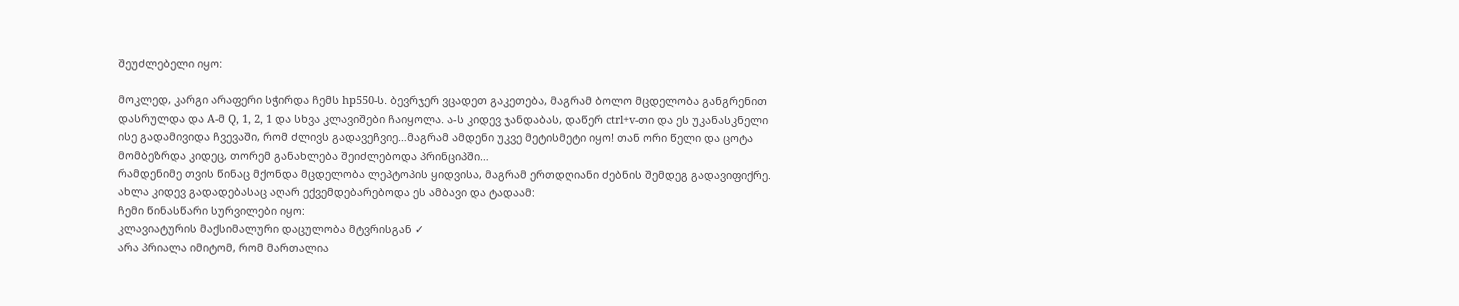შეუძლებელი იყო:

მოკლედ, კარგი არაფერი სჭირდა ჩემს hp550-ს. ბევრჯერ ვცადეთ გაკეთება, მაგრამ ბოლო მცდელობა განგრენით დასრულდა და A-მ Q, 1, 2, 1 და სხვა კლავიშები ჩაიყოლა. ა-ს კიდევ ჯანდაბას, დაწერ ctrl+v-თი და ეს უკანასკნელი ისე გადამივიდა ჩვევაში, რომ ძლივს გადავეჩვიე…მაგრამ ამდენი უკვე მეტისმეტი იყო! თან ორი წელი და ცოტა მომბეზრდა კიდეც, თორემ განახლება შეიძლებოდა პრინციპში…
რამდენიმე თვის წინაც მქონდა მცდელობა ლეპტოპის ყიდვისა, მაგრამ ერთდღიანი ძებნის შემდეგ გადავიფიქრე. ახლა კიდევ გადადებასაც აღარ ექვემდებარებოდა ეს ამბავი და ტადაამ:
ჩემი წინასწარი სურვილები იყო:
კლავიატურის მაქსიმალური დაცულობა მტვრისგან ✓
არა პრიალა იმიტომ, რომ მართალია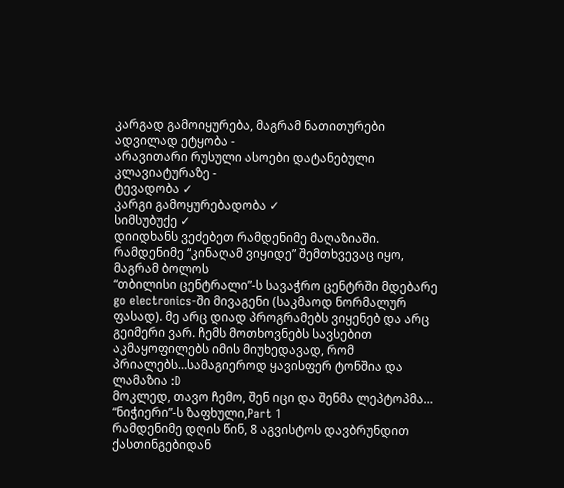კარგად გამოიყურება, მაგრამ ნათითურები ადვილად ეტყობა -
არავითარი რუსული ასოები დატანებული კლავიატურაზე -
ტევადობა ✓
კარგი გამოყურებადობა ✓
სიმსუბუქე ✓
დიიდხანს ვეძებეთ რამდენიმე მაღაზიაში. რამდენიმე “კინაღამ ვიყიდე” შემთხვევაც იყო, მაგრამ ბოლოს
“თბილისი ცენტრალი”-ს სავაჭრო ცენტრში მდებარე go electronics-ში მივაგენი (საკმაოდ ნორმალურ ფასად). მე არც დიად პროგრამებს ვიყენებ და არც გეიმერი ვარ. ჩემს მოთხოვნებს სავსებით აკმაყოფილებს იმის მიუხედავად, რომ პრიალებს…სამაგიეროდ ყავისფერ ტონშია და ლამაზია :D
მოკლედ, თავო ჩემო, შენ იცი და შენმა ლეპტოპმა…
“ნიჭიერი”-ს ზაფხული,Part 1
რამდენიმე დღის წინ, 8 აგვისტოს დავბრუნდით ქასთინგებიდან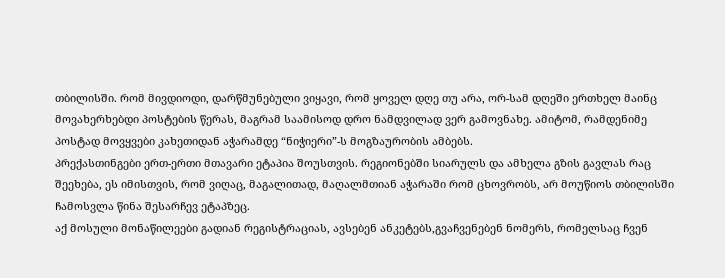თბილისში. რომ მივდიოდი, დარწმუნებული ვიყავი, რომ ყოველ დღე თუ არა, ორ-სამ დღეში ერთხელ მაინც მოვახერხებდი პოსტების წერას, მაგრამ საამისოდ დრო ნამდვილად ვერ გამოვნახე. ამიტომ, რამდენიმე პოსტად მოვყვები კახეთიდან აჭარამდე “ნიჭიერი”-ს მოგზაურობის ამბებს.
პრექასთინგები ერთ-ერთი მთავარი ეტაპია შოუსთვის. რეგიონებში სიარულს და ამხელა გზის გავლას რაც შეეხება, ეს იმისთვის, რომ ვიღაც, მაგალითად, მაღალმთიან აჭარაში რომ ცხოვრობს, არ მოუწიოს თბილისში ჩამოსვლა წინა შესარჩევ ეტაპზეც.
აქ მოსული მონაწილეები გადიან რეგისტრაციას, ავსებენ ანკეტებს,გვაჩვენებენ ნომერს, რომელსაც ჩვენ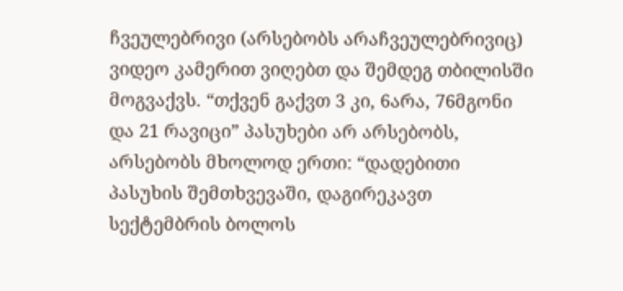ჩვეულებრივი (არსებობს არაჩვეულებრივიც) ვიდეო კამერით ვიღებთ და შემდეგ თბილისში მოგვაქვს. “თქვენ გაქვთ 3 კი, 6არა, 76მგონი და 21 რავიცი” პასუხები არ არსებობს, არსებობს მხოლოდ ერთი: “დადებითი პასუხის შემთხვევაში, დაგირეკავთ სექტემბრის ბოლოს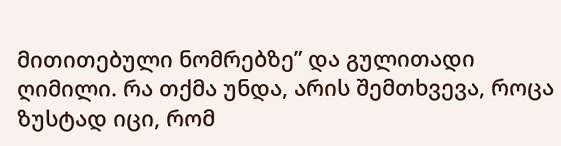მითითებული ნომრებზე” და გულითადი ღიმილი. რა თქმა უნდა, არის შემთხვევა, როცა ზუსტად იცი, რომ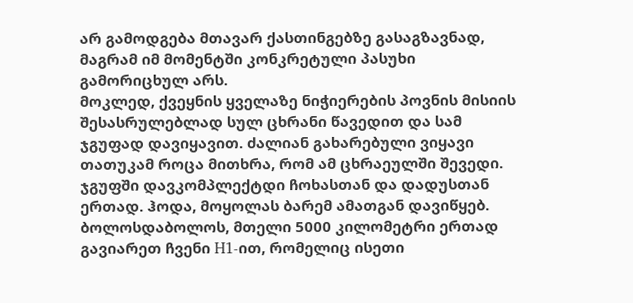არ გამოდგება მთავარ ქასთინგებზე გასაგზავნად, მაგრამ იმ მომენტში კონკრეტული პასუხი გამორიცხულ არს.
მოკლედ, ქვეყნის ყველაზე ნიჭიერების პოვნის მისიის შესასრულებლად სულ ცხრანი წავედით და სამ ჯგუფად დავიყავით. ძალიან გახარებული ვიყავი თათუკამ როცა მითხრა, რომ ამ ცხრაეულში შევედი. ჯგუფში დავკომპლექტდი ჩოხასთან და დადუსთან ერთად. ჰოდა, მოყოლას ბარემ ამათგან დავიწყებ. ბოლოსდაბოლოს, მთელი 5000 კილომეტრი ერთად გავიარეთ ჩვენი H1-ით, რომელიც ისეთი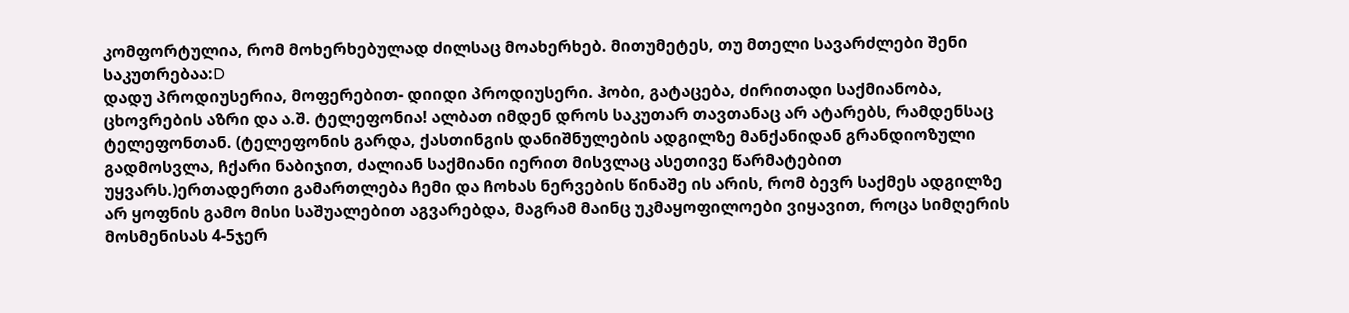კომფორტულია, რომ მოხერხებულად ძილსაც მოახერხებ. მითუმეტეს, თუ მთელი სავარძლები შენი საკუთრებაა:D
დადუ პროდიუსერია, მოფერებით- დიიდი პროდიუსერი. ჰობი, გატაცება, ძირითადი საქმიანობა, ცხოვრების აზრი და ა.შ. ტელეფონია! ალბათ იმდენ დროს საკუთარ თავთანაც არ ატარებს, რამდენსაც ტელეფონთან. (ტელეფონის გარდა, ქასთინგის დანიშნულების ადგილზე მანქანიდან გრანდიოზული გადმოსვლა, ჩქარი ნაბიჯით, ძალიან საქმიანი იერით მისვლაც ასეთივე წარმატებით უყვარს.)ერთადერთი გამართლება ჩემი და ჩოხას ნერვების წინაშე ის არის, რომ ბევრ საქმეს ადგილზე არ ყოფნის გამო მისი საშუალებით აგვარებდა, მაგრამ მაინც უკმაყოფილოები ვიყავით, როცა სიმღერის მოსმენისას 4-5ჯერ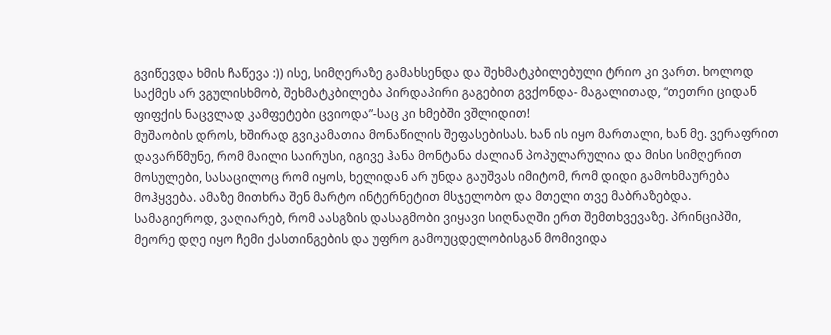გვიწევდა ხმის ჩაწევა :)) ისე, სიმღერაზე გამახსენდა და შეხმატკბილებული ტრიო კი ვართ. ხოლოდ საქმეს არ ვგულისხმობ, შეხმატკბილება პირდაპირი გაგებით გვქონდა- მაგალითად, “თეთრი ციდან ფიფქის ნაცვლად კამფეტები ცვიოდა”-საც კი ხმებში ვშლიდით!
მუშაობის დროს, ხშირად გვიკამათია მონაწილის შეფასებისას. ხან ის იყო მართალი, ხან მე. ვერაფრით დავარწმუნე, რომ მაილი საირუსი, იგივე ჰანა მონტანა ძალიან პოპულარულია და მისი სიმღერით მოსულები, სასაცილოც რომ იყოს, ხელიდან არ უნდა გაუშვას იმიტომ, რომ დიდი გამოხმაურება მოჰყვება. ამაზე მითხრა შენ მარტო ინტერნეტით მსჯელობო და მთელი თვე მაბრაზებდა.
სამაგიეროდ, ვაღიარებ, რომ აასგზის დასაგმობი ვიყავი სიღნაღში ერთ შემთხვევაზე. პრინციპში, მეორე დღე იყო ჩემი ქასთინგების და უფრო გამოუცდელობისგან მომივიდა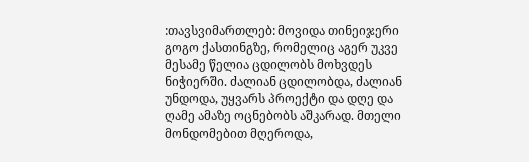:თავსვიმართლებ: მოვიდა თინეიჯერი გოგო ქასთინგზე, რომელიც აგერ უკვე მესამე წელია ცდილობს მოხვდეს ნიჭიერში. ძალიან ცდილობდა, ძალიან უნდოდა, უყვარს პროექტი და დღე და ღამე ამაზე ოცნებობს აშკარად. მთელი მონდომებით მღეროდა,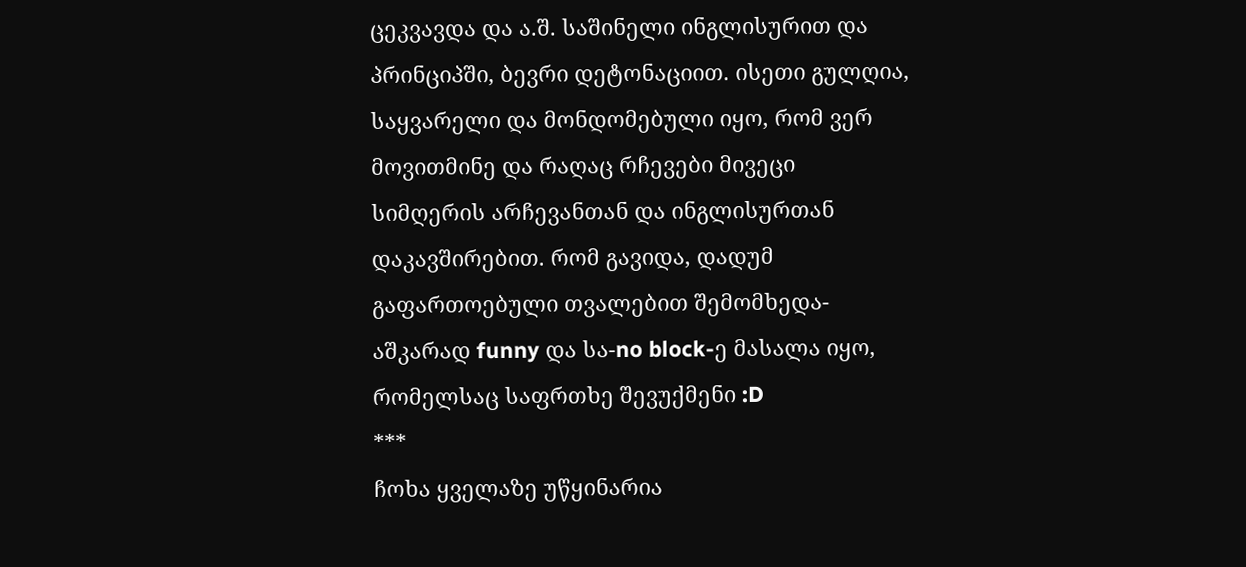ცეკვავდა და ა.შ. საშინელი ინგლისურით და პრინციპში, ბევრი დეტონაციით. ისეთი გულღია, საყვარელი და მონდომებული იყო, რომ ვერ მოვითმინე და რაღაც რჩევები მივეცი სიმღერის არჩევანთან და ინგლისურთან დაკავშირებით. რომ გავიდა, დადუმ გაფართოებული თვალებით შემომხედა- აშკარად funny და სა-no block-ე მასალა იყო, რომელსაც საფრთხე შევუქმენი :D
***
ჩოხა ყველაზე უწყინარია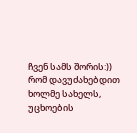ჩვენ სამს შორის:)) რომ დავუძახებდით ხოლმე სახელს, უცხოების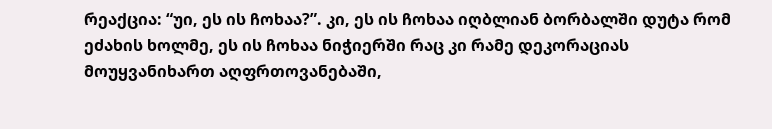რეაქცია: “უი, ეს ის ჩოხაა?”. კი, ეს ის ჩოხაა იღბლიან ბორბალში დუტა რომ ეძახის ხოლმე, ეს ის ჩოხაა ნიჭიერში რაც კი რამე დეკორაციას მოუყვანიხართ აღფრთოვანებაში,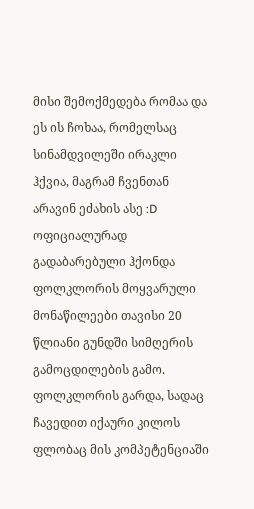მისი შემოქმედება რომაა და ეს ის ჩოხაა, რომელსაც სინამდვილეში ირაკლი ჰქვია, მაგრამ ჩვენთან არავინ ეძახის ასე :D
ოფიციალურად გადაბარებული ჰქონდა ფოლკლორის მოყვარული მონაწილეები თავისი 20 წლიანი გუნდში სიმღერის გამოცდილების გამო. ფოლკლორის გარდა, სადაც ჩავედით იქაური კილოს ფლობაც მის კომპეტენციაში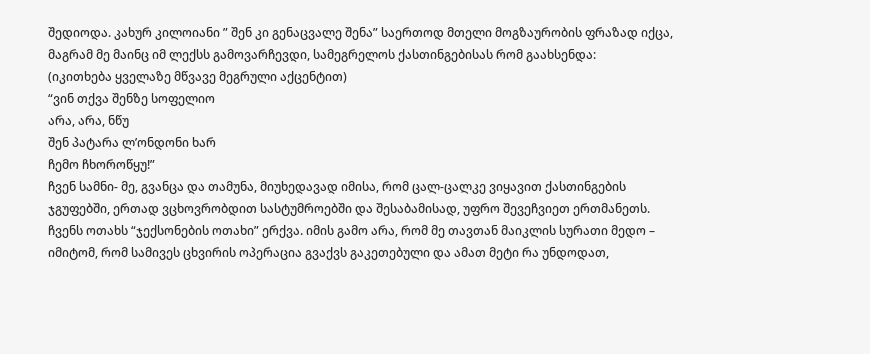შედიოდა. კახურ კილოიანი ” შენ კი გენაცვალე შენა” საერთოდ მთელი მოგზაურობის ფრაზად იქცა, მაგრამ მე მაინც იმ ლექსს გამოვარჩევდი, სამეგრელოს ქასთინგებისას რომ გაახსენდა:
(იკითხება ყველაზე მწვავე მეგრული აქცენტით)
“ვინ თქვა შენზე სოფელიო
არა, არა, ნწუ
შენ პატარა ლ’ონდონი ხარ
ჩემო ჩხოროწყუ!”
ჩვენ სამნი- მე, გვანცა და თამუნა, მიუხედავად იმისა, რომ ცალ-ცალკე ვიყავით ქასთინგების ჯგუფებში, ერთად ვცხოვრობდით სასტუმროებში და შესაბამისად, უფრო შევეჩვიეთ ერთმანეთს. ჩვენს ოთახს “ჯექსონების ოთახი” ერქვა. იმის გამო არა, რომ მე თავთან მაიკლის სურათი მედო – იმიტომ, რომ სამივეს ცხვირის ოპერაცია გვაქვს გაკეთებული და ამათ მეტი რა უნდოდათ,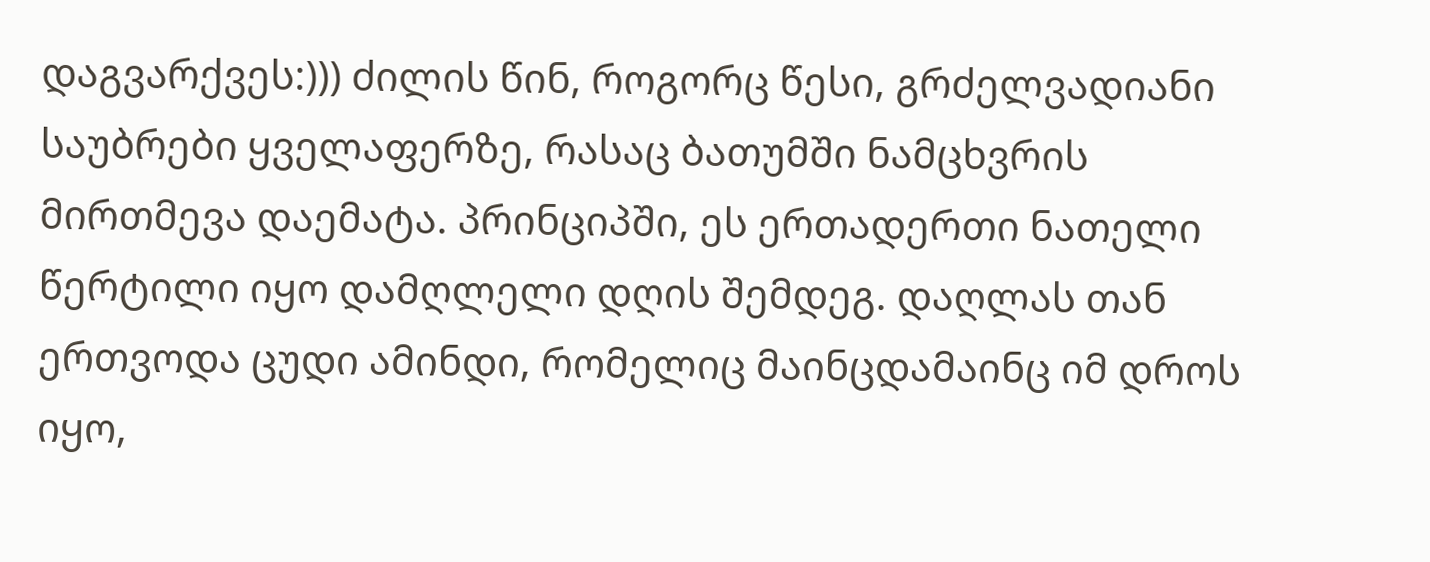დაგვარქვეს:))) ძილის წინ, როგორც წესი, გრძელვადიანი საუბრები ყველაფერზე, რასაც ბათუმში ნამცხვრის მირთმევა დაემატა. პრინციპში, ეს ერთადერთი ნათელი წერტილი იყო დამღლელი დღის შემდეგ. დაღლას თან ერთვოდა ცუდი ამინდი, რომელიც მაინცდამაინც იმ დროს იყო,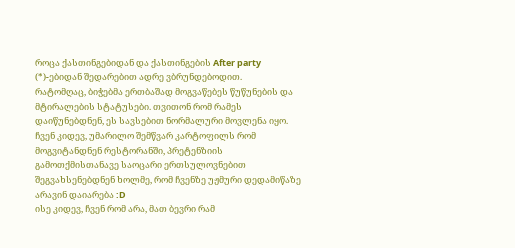როცა ქასთინგებიდან და ქასთინგების After party (*)-ებიდან შედარებით ადრე ვბრუნდებოდით.
რატომღაც, ბიჭებმა ერთბაშად მოგვაწებეს წუწუნების და მტირალების სტატუსები. თვითონ რომ რამეს დაიწუნებდნენ, ეს სავსებით ნორმალური მოვლენა იყო. ჩვენ კიდევ, უმარილო შემწვარ კარტოფილს რომ მოგვიტანდნენ რესტორანში, პრეტენზიის გამოთქმისთანავე საოცარი ერთსულოვნებით შეგვახსენებდნენ ხოლმე, რომ ჩვენზე უჟმური დედამიწაზე არავინ დაიარება :D
ისე კიდევ, ჩვენ რომ არა, მათ ბევრი რამ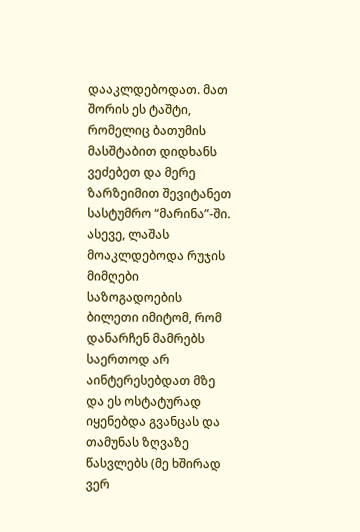დააკლდებოდათ. მათ შორის ეს ტაშტი, რომელიც ბათუმის მასშტაბით დიდხანს ვეძებეთ და მერე ზარზეიმით შევიტანეთ სასტუმრო “მარინა”-ში.
ასევე, ლაშას მოაკლდებოდა რუჯის მიმღები საზოგადოების ბილეთი იმიტომ, რომ დანარჩენ მამრებს საერთოდ არ აინტერესებდათ მზე და ეს ოსტატურად იყენებდა გვანცას და თამუნას ზღვაზე წასვლებს (მე ხშირად ვერ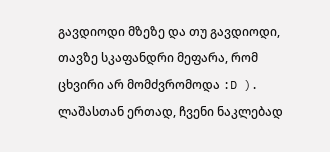გავდიოდი მზეზე და თუ გავდიოდი, თავზე სკაფანდრი მეფარა, რომ ცხვირი არ მომძვრომოდა :D ). ლაშასთან ერთად, ჩვენი ნაკლებად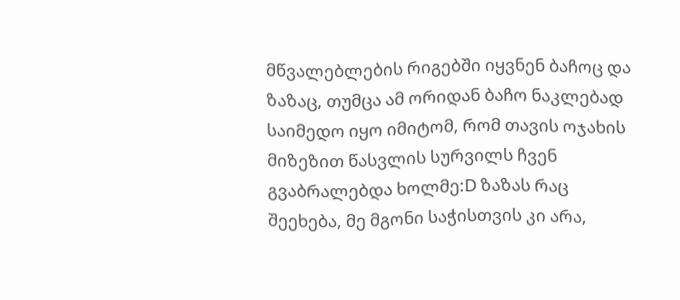მწვალებლების რიგებში იყვნენ ბაჩოც და ზაზაც, თუმცა ამ ორიდან ბაჩო ნაკლებად საიმედო იყო იმიტომ, რომ თავის ოჯახის მიზეზით წასვლის სურვილს ჩვენ გვაბრალებდა ხოლმე:D ზაზას რაც შეეხება, მე მგონი საჭისთვის კი არა,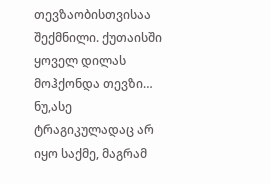თევზაობისთვისაა შექმნილი. ქუთაისში ყოველ დილას მოჰქონდა თევზი…
ნუ,ასე ტრაგიკულადაც არ იყო საქმე, მაგრამ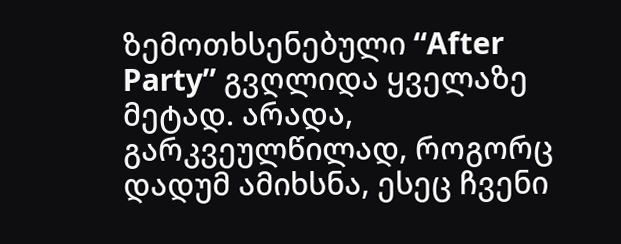ზემოთხსენებული “After Party” გვღლიდა ყველაზე მეტად. არადა, გარკვეულწილად, როგორც დადუმ ამიხსნა, ესეც ჩვენი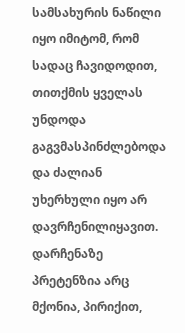სამსახურის ნაწილი იყო იმიტომ, რომ სადაც ჩავიდოდით, თითქმის ყველას უნდოდა გაგვმასპინძლებოდა და ძალიან უხერხული იყო არ დავრჩენილიყავით. დარჩენაზე პრეტენზია არც მქონია, პირიქით,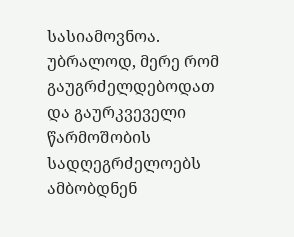სასიამოვნოა. უბრალოდ, მერე რომ გაუგრძელდებოდათ და გაურკვეველი წარმოშობის სადღეგრძელოებს ამბობდნენ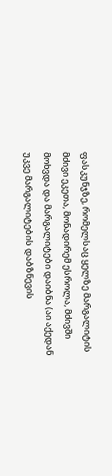ფასკუნჯზე, რომელსაც ყელზე მარგალიტის მძივი ეკეთა, მონადირემ ესროლა, მძივში მოხვდა და მარგალიტები დაიბნა (აი აქედან უკვე მარგალიტების დაბზნევის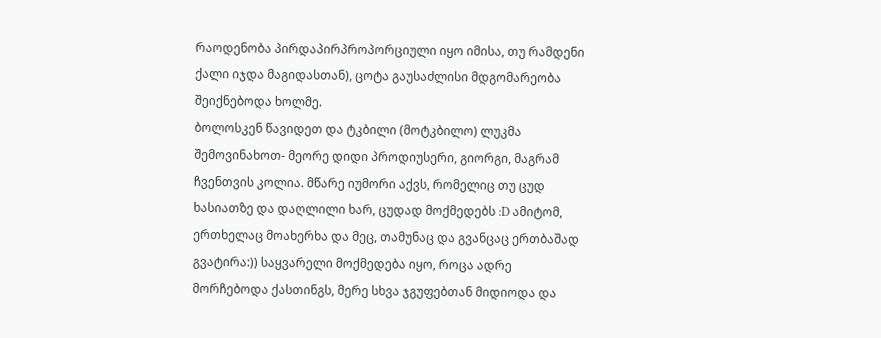რაოდენობა პირდაპირპროპორციული იყო იმისა, თუ რამდენი ქალი იჯდა მაგიდასთან), ცოტა გაუსაძლისი მდგომარეობა შეიქნებოდა ხოლმე.
ბოლოსკენ წავიდეთ და ტკბილი (მოტკბილო) ლუკმა შემოვინახოთ- მეორე დიდი პროდიუსერი, გიორგი, მაგრამ ჩვენთვის კოლია. მწარე იუმორი აქვს, რომელიც თუ ცუდ ხასიათზე და დაღლილი ხარ, ცუდად მოქმედებს :D ამიტომ, ერთხელაც მოახერხა და მეც, თამუნაც და გვანცაც ერთბაშად გვატირა:)) საყვარელი მოქმედება იყო, როცა ადრე მორჩებოდა ქასთინგს, მერე სხვა ჯგუფებთან მიდიოდა და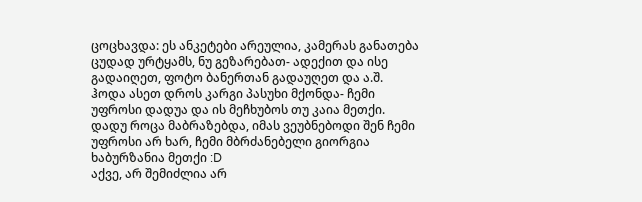ცოცხავდა: ეს ანკეტები არეულია, კამერას განათება ცუდად ურტყამს, ნუ გეზარებათ- ადექით და ისე გადაიღეთ, ფოტო ბანერთან გადაუღეთ და ა.შ. ჰოდა ასეთ დროს კარგი პასუხი მქონდა- ჩემი უფროსი დადუა და ის მეჩხუბოს თუ კაია მეთქი. დადუ როცა მაბრაზებდა, იმას ვეუბნებოდი შენ ჩემი უფროსი არ ხარ, ჩემი მბრძანებელი გიორგია ხაბურზანია მეთქი :D
აქვე, არ შემიძლია არ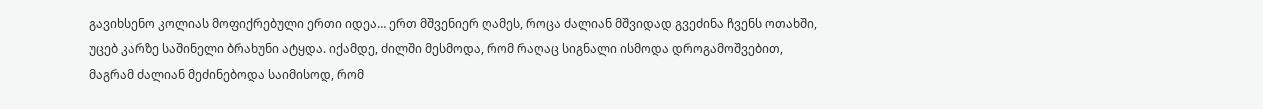გავიხსენო კოლიას მოფიქრებული ერთი იდეა… ერთ მშვენიერ ღამეს, როცა ძალიან მშვიდად გვეძინა ჩვენს ოთახში, უცებ კარზე საშინელი ბრახუნი ატყდა. იქამდე, ძილში მესმოდა, რომ რაღაც სიგნალი ისმოდა დროგამოშვებით, მაგრამ ძალიან მეძინებოდა საიმისოდ, რომ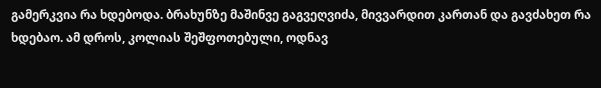გამერკვია რა ხდებოდა. ბრახუნზე მაშინვე გაგვეღვიძა, მივვარდით კართან და გავძახეთ რა ხდებაო. ამ დროს, კოლიას შეშფოთებული, ოდნავ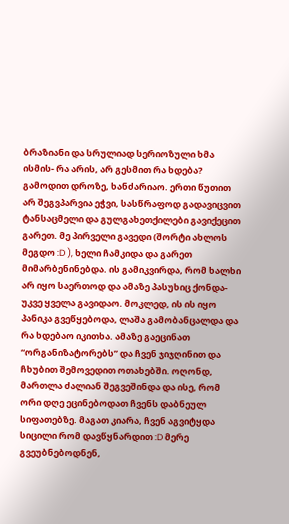ბრაზიანი და სრულიად სერიოზული ხმა ისმის- რა არის, არ გესმით რა ხდება? გამოდით დროზე, ხანძარიაო. ერთი წუთით არ შეგვპარვია ეჭვი, სასწრაფოდ გადავიცვით ტანსაცმელი და გულგახეთქილები გავიქეცით გარეთ. მე პირველი გავედი (შორტი ახლოს მეგდო :D ), ხელი ჩამკიდა და გარეთ მიმარბენინებდა. ის გამიკვირდა, რომ ხალხი არ იყო საერთოდ და ამაზე პასუხიც ქონდა- უკვე ყველა გავიდაო. მოკლედ, ის ის იყო პანიკა გვეწყებოდა, ლაშა გამობანცალდა და რა ხდებაო იკითხა. ამაზე გაეცინათ “ორგანიზატორებს” და ჩვენ ჯიჯღინით და ჩხუბით შემოვედით ოთახებში. ოღონდ, მართლა ძალიან შეგვეშინდა და ისე, რომ ორი დღე ეცინებოდათ ჩვენს დაბნეულ სიფათებზე. მაგათ კიარა, ჩვენ აგვიტყდა სიცილი რომ დავწყნარდით :D მერე გვეუბნებოდნენ,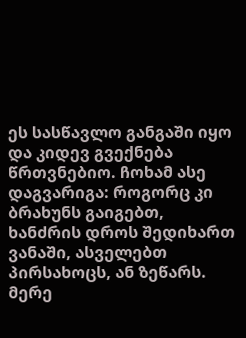ეს სასწავლო განგაში იყო და კიდევ გვექნება წრთვნებიო. ჩოხამ ასე დაგვარიგა: როგორც კი ბრახუნს გაიგებთ, ხანძრის დროს შედიხართ ვანაში, ასველებთ პირსახოცს, ან ზეწარს. მერე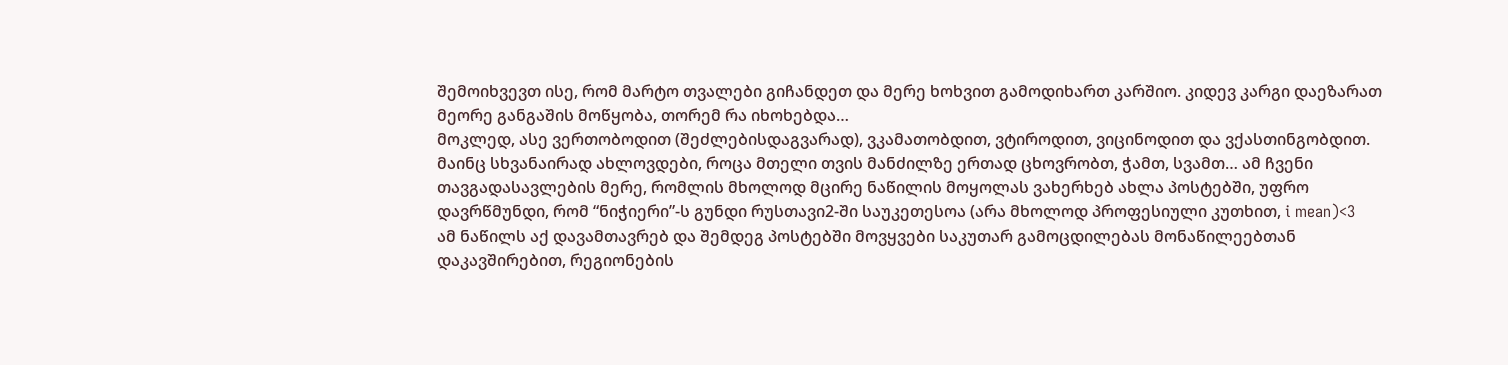შემოიხვევთ ისე, რომ მარტო თვალები გიჩანდეთ და მერე ხოხვით გამოდიხართ კარშიო. კიდევ კარგი დაეზარათ მეორე განგაშის მოწყობა, თორემ რა იხოხებდა…
მოკლედ, ასე ვერთობოდით (შეძლებისდაგვარად), ვკამათობდით, ვტიროდით, ვიცინოდით და ვქასთინგობდით. მაინც სხვანაირად ახლოვდები, როცა მთელი თვის მანძილზე ერთად ცხოვრობთ, ჭამთ, სვამთ… ამ ჩვენი თავგადასავლების მერე, რომლის მხოლოდ მცირე ნაწილის მოყოლას ვახერხებ ახლა პოსტებში, უფრო დავრწმუნდი, რომ “ნიჭიერი”-ს გუნდი რუსთავი2-ში საუკეთესოა (არა მხოლოდ პროფესიული კუთხით, i mean)<3
ამ ნაწილს აქ დავამთავრებ და შემდეგ პოსტებში მოვყვები საკუთარ გამოცდილებას მონაწილეებთან დაკავშირებით, რეგიონების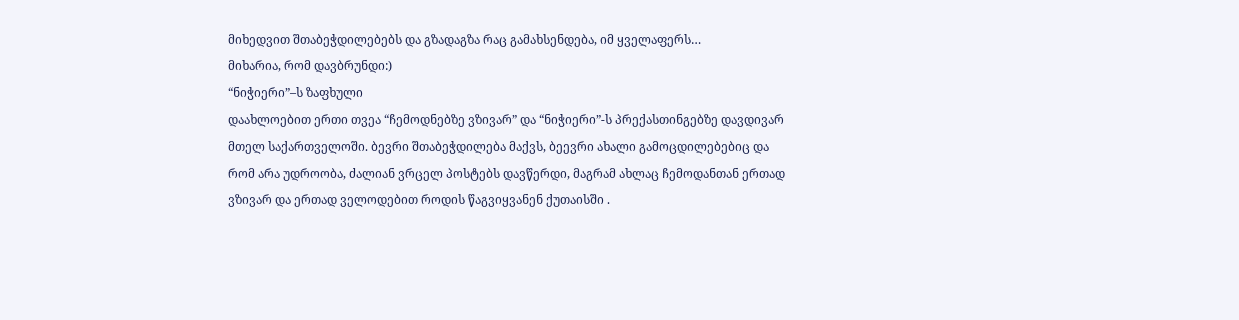მიხედვით შთაბეჭდილებებს და გზადაგზა რაც გამახსენდება, იმ ყველაფერს…
მიხარია, რომ დავბრუნდი:)
“ნიჭიერი”–ს ზაფხული
დაახლოებით ერთი თვეა “ჩემოდნებზე ვზივარ” და “ნიჭიერი”-ს პრექასთინგებზე დავდივარ მთელ საქართველოში. ბევრი შთაბეჭდილება მაქვს, ბეევრი ახალი გამოცდილებებიც და რომ არა უდროობა, ძალიან ვრცელ პოსტებს დავწერდი, მაგრამ ახლაც ჩემოდანთან ერთად ვზივარ და ერთად ველოდებით როდის წაგვიყვანენ ქუთაისში .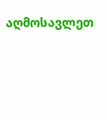აღმოსავლეთ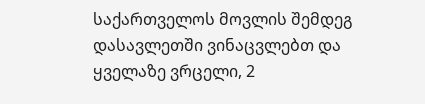საქართველოს მოვლის შემდეგ დასავლეთში ვინაცვლებთ და ყველაზე ვრცელი, 2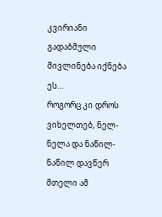კვირიანი გადაბმული მივლინება იქნება ეს…
როგორც კი დროს ვიხელთებ, ნელ-ნელა და ნაწილ-ნაწილ დავწერ მთელი ამ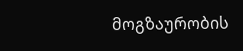მოგზაურობის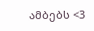ამბებს <3